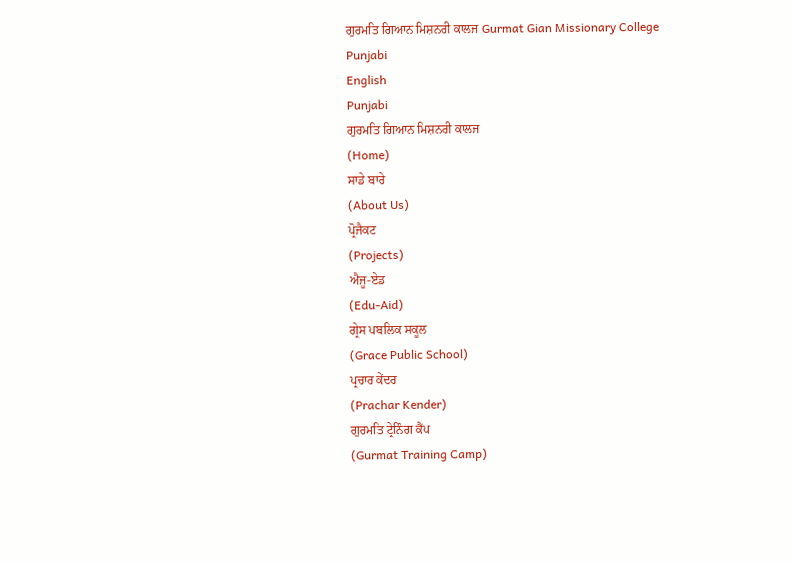ਗੁਰਮਤਿ ਗਿਆਨ ਮਿਸ਼ਨਰੀ ਕਾਲਜ Gurmat Gian Missionary College
Punjabi
English
Punjabi
ਗੁਰਮਤਿ ਗਿਆਨ ਮਿਸ਼ਨਰੀ ਕਾਲਜ
(Home)
ਸਾਡੇ ਬਾਰੇ
(About Us)
ਪ੍ਰੋਜੈਕਟ
(Projects)
ਐਜੂ-ਏਡ
(Edu-Aid)
ਗ੍ਰੇਸ ਪਬਲਿਕ ਸਕੂਲ
(Grace Public School)
ਪ੍ਰਚਾਰ ਕੇਂਦਰ
(Prachar Kender)
ਗੁਰਮਤਿ ਟ੍ਰੇਨਿੰਗ ਕੈਂਪ
(Gurmat Training Camp)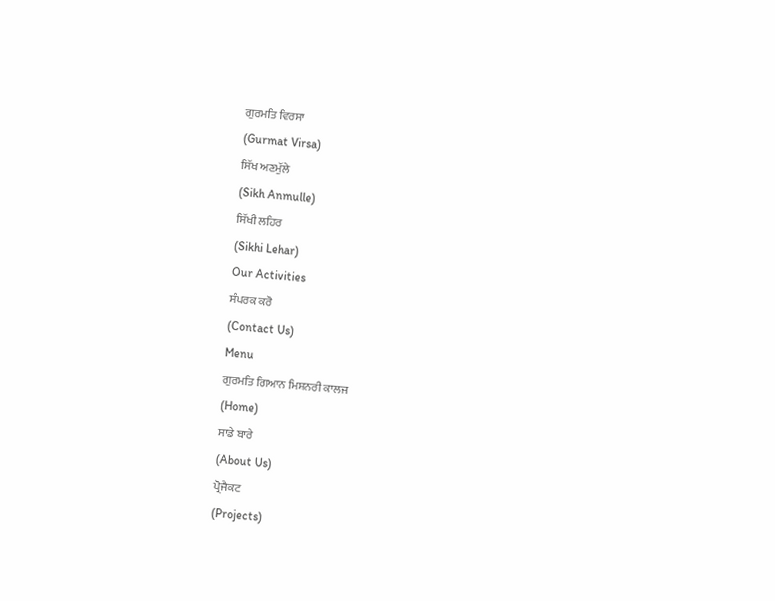ਗੁਰਮਤਿ ਵਿਰਸਾ
(Gurmat Virsa)
ਸਿੱਖ ਅਣਮੁੱਲੇ
(Sikh Anmulle)
ਸਿੱਖੀ ਲਹਿਰ
(Sikhi Lehar)
Our Activities
ਸੰਪਰਕ ਕਰੋ
(Contact Us)
Menu
ਗੁਰਮਤਿ ਗਿਆਨ ਮਿਸ਼ਨਰੀ ਕਾਲਜ
(Home)
ਸਾਡੇ ਬਾਰੇ
(About Us)
ਪ੍ਰੋਜੈਕਟ
(Projects)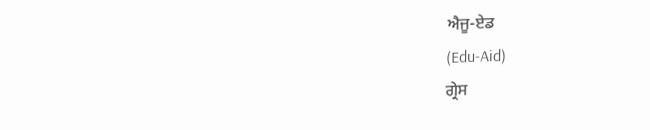ਐਜੂ-ਏਡ
(Edu-Aid)
ਗ੍ਰੇਸ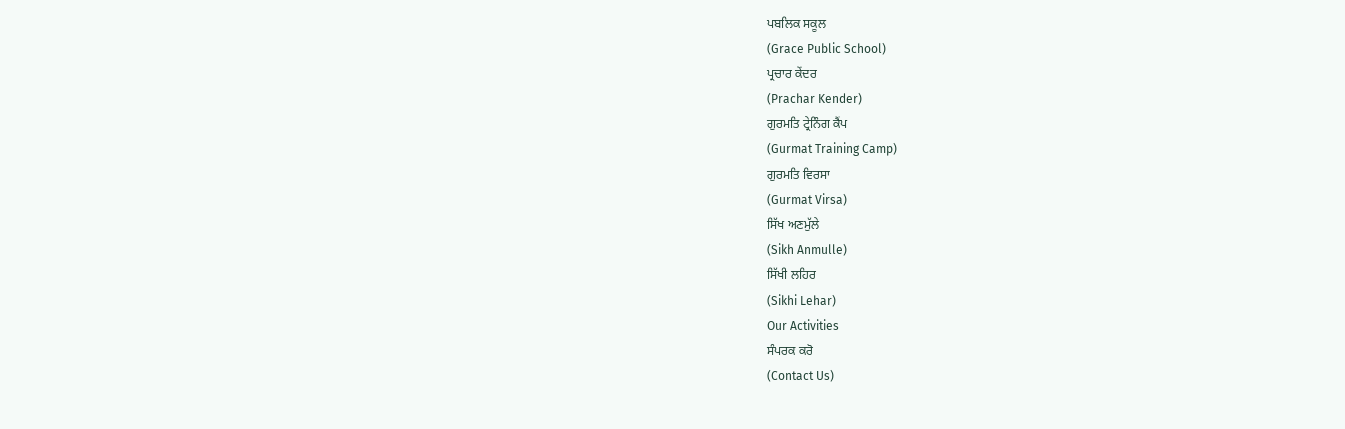ਪਬਲਿਕ ਸਕੂਲ
(Grace Public School)
ਪ੍ਰਚਾਰ ਕੇਂਦਰ
(Prachar Kender)
ਗੁਰਮਤਿ ਟ੍ਰੇਨਿੰਗ ਕੈਂਪ
(Gurmat Training Camp)
ਗੁਰਮਤਿ ਵਿਰਸਾ
(Gurmat Virsa)
ਸਿੱਖ ਅਣਮੁੱਲੇ
(Sikh Anmulle)
ਸਿੱਖੀ ਲਹਿਰ
(Sikhi Lehar)
Our Activities
ਸੰਪਰਕ ਕਰੋ
(Contact Us)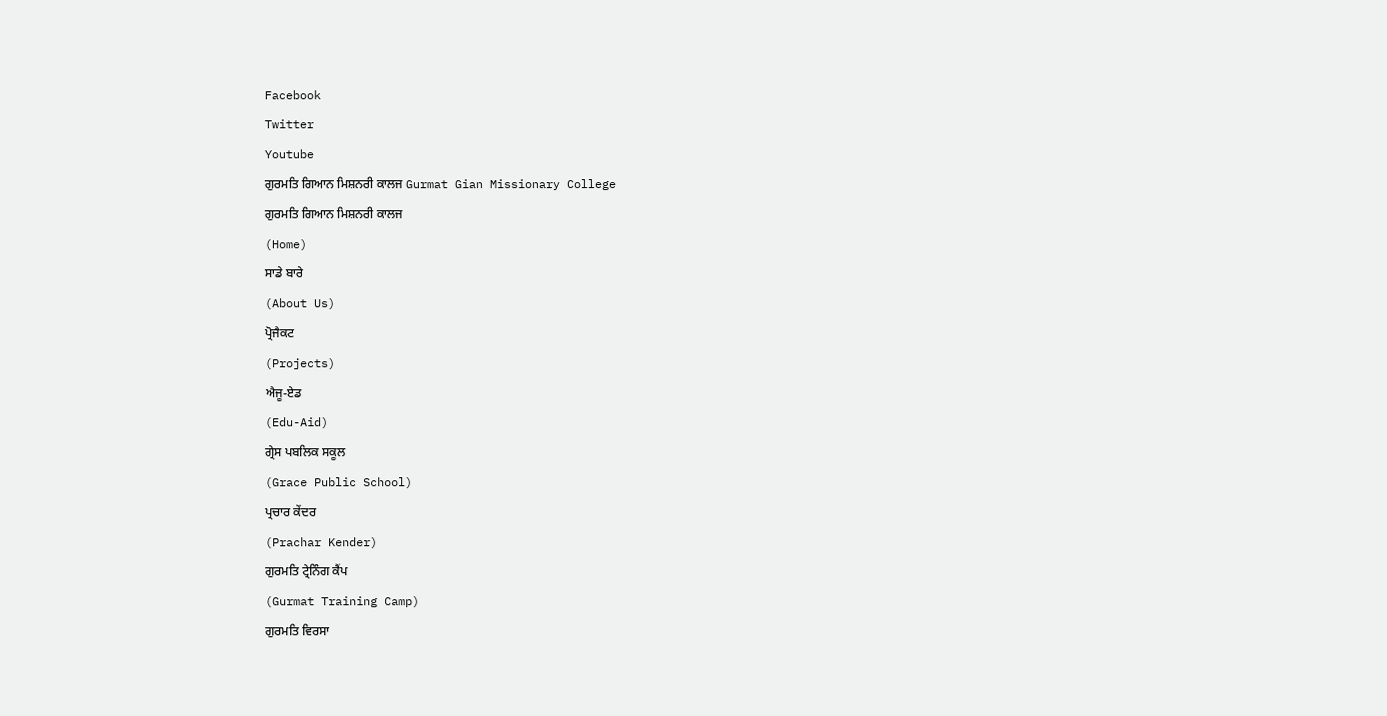Facebook
Twitter
Youtube
ਗੁਰਮਤਿ ਗਿਆਨ ਮਿਸ਼ਨਰੀ ਕਾਲਜ Gurmat Gian Missionary College
ਗੁਰਮਤਿ ਗਿਆਨ ਮਿਸ਼ਨਰੀ ਕਾਲਜ
(Home)
ਸਾਡੇ ਬਾਰੇ
(About Us)
ਪ੍ਰੋਜੈਕਟ
(Projects)
ਐਜੂ-ਏਡ
(Edu-Aid)
ਗ੍ਰੇਸ ਪਬਲਿਕ ਸਕੂਲ
(Grace Public School)
ਪ੍ਰਚਾਰ ਕੇਂਦਰ
(Prachar Kender)
ਗੁਰਮਤਿ ਟ੍ਰੇਨਿੰਗ ਕੈਂਪ
(Gurmat Training Camp)
ਗੁਰਮਤਿ ਵਿਰਸਾ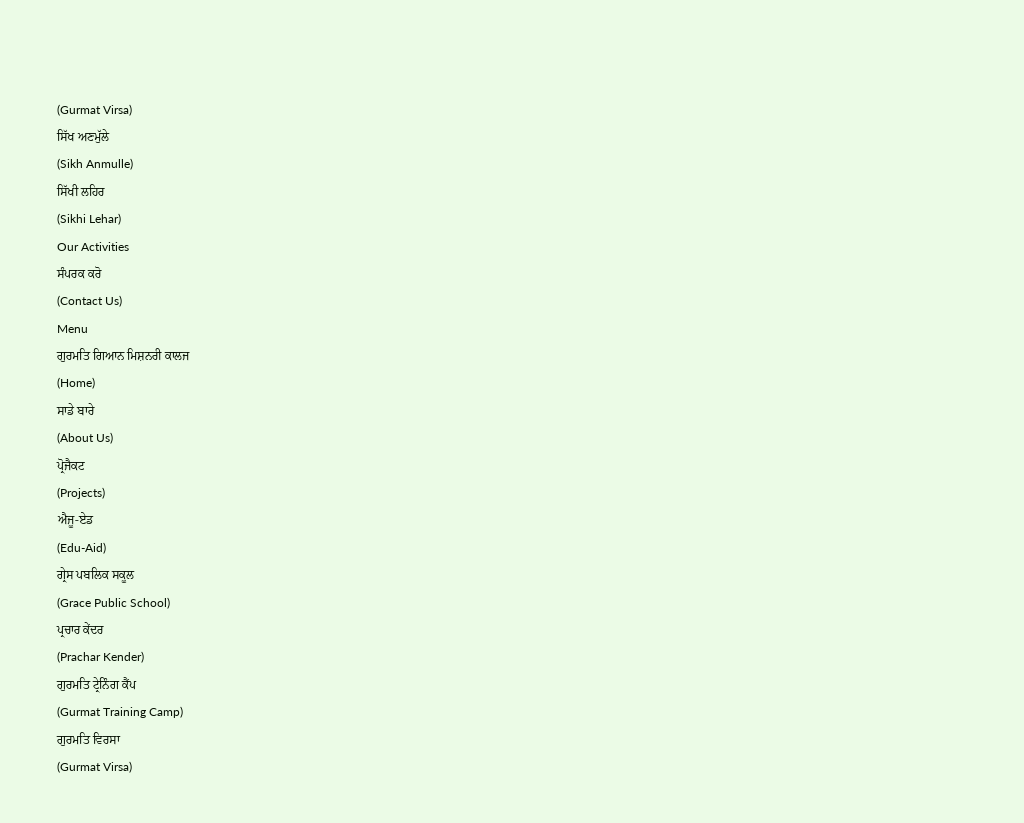(Gurmat Virsa)
ਸਿੱਖ ਅਣਮੁੱਲੇ
(Sikh Anmulle)
ਸਿੱਖੀ ਲਹਿਰ
(Sikhi Lehar)
Our Activities
ਸੰਪਰਕ ਕਰੋ
(Contact Us)
Menu
ਗੁਰਮਤਿ ਗਿਆਨ ਮਿਸ਼ਨਰੀ ਕਾਲਜ
(Home)
ਸਾਡੇ ਬਾਰੇ
(About Us)
ਪ੍ਰੋਜੈਕਟ
(Projects)
ਐਜੂ-ਏਡ
(Edu-Aid)
ਗ੍ਰੇਸ ਪਬਲਿਕ ਸਕੂਲ
(Grace Public School)
ਪ੍ਰਚਾਰ ਕੇਂਦਰ
(Prachar Kender)
ਗੁਰਮਤਿ ਟ੍ਰੇਨਿੰਗ ਕੈਂਪ
(Gurmat Training Camp)
ਗੁਰਮਤਿ ਵਿਰਸਾ
(Gurmat Virsa)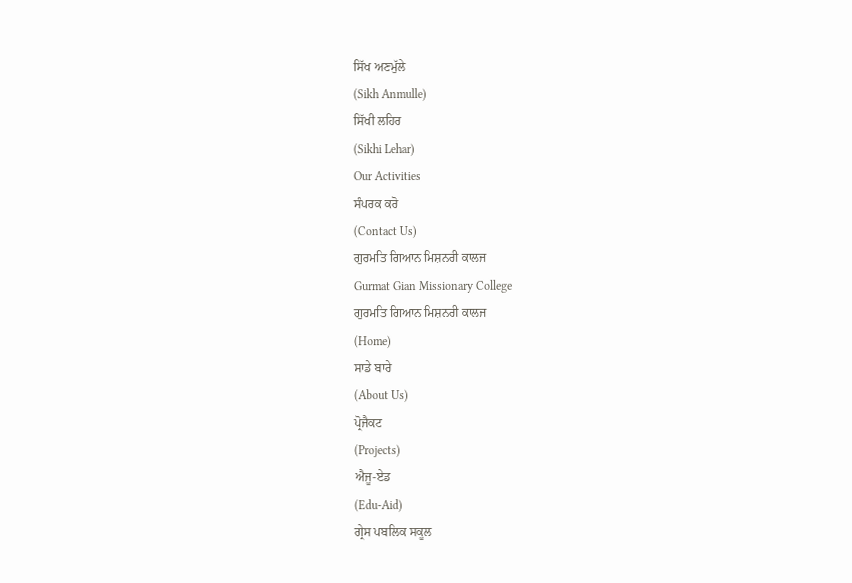ਸਿੱਖ ਅਣਮੁੱਲੇ
(Sikh Anmulle)
ਸਿੱਖੀ ਲਹਿਰ
(Sikhi Lehar)
Our Activities
ਸੰਪਰਕ ਕਰੋ
(Contact Us)
ਗੁਰਮਤਿ ਗਿਆਨ ਮਿਸ਼ਨਰੀ ਕਾਲਜ
Gurmat Gian Missionary College
ਗੁਰਮਤਿ ਗਿਆਨ ਮਿਸ਼ਨਰੀ ਕਾਲਜ
(Home)
ਸਾਡੇ ਬਾਰੇ
(About Us)
ਪ੍ਰੋਜੈਕਟ
(Projects)
ਐਜੂ-ਏਡ
(Edu-Aid)
ਗ੍ਰੇਸ ਪਬਲਿਕ ਸਕੂਲ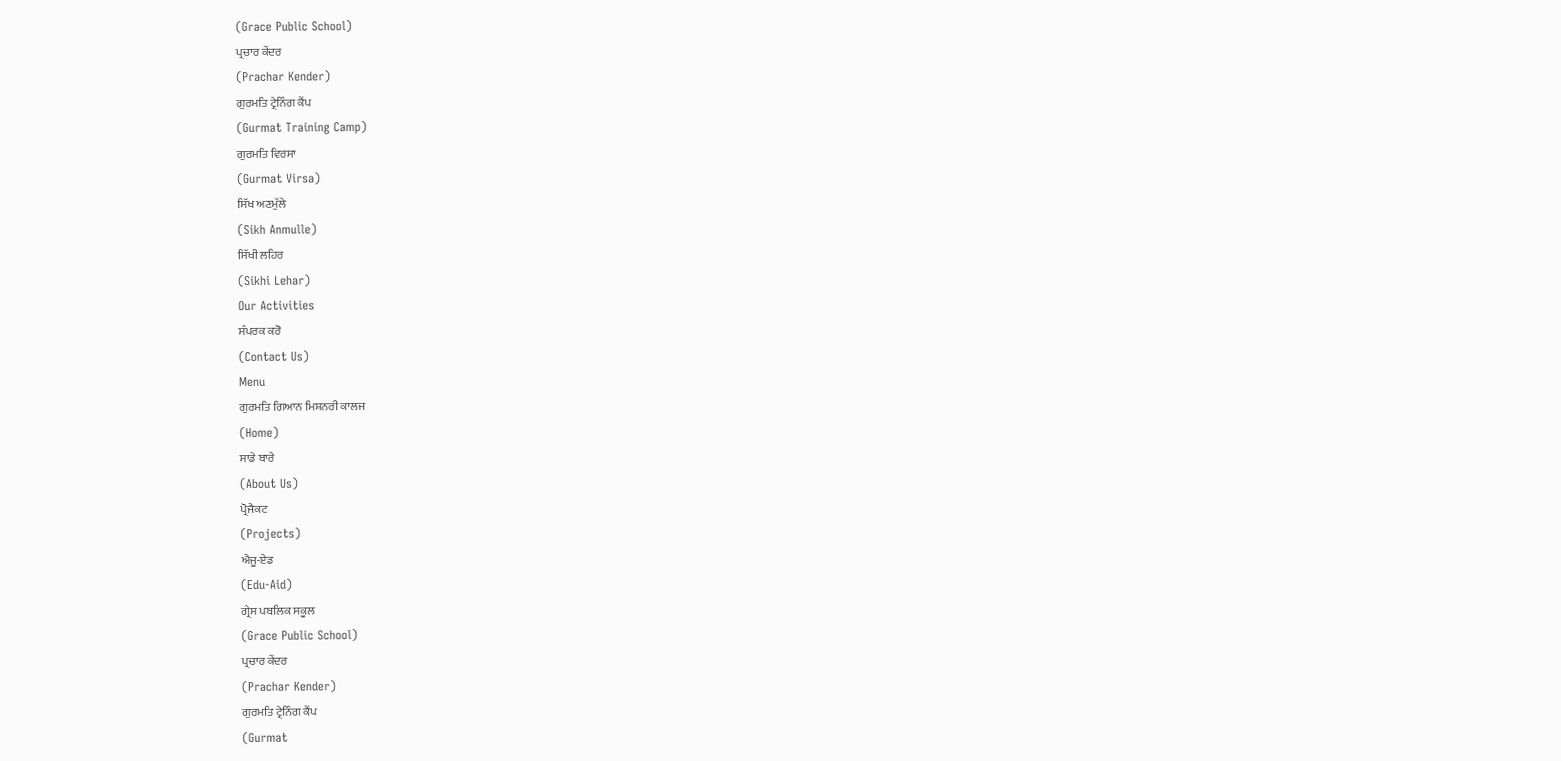(Grace Public School)
ਪ੍ਰਚਾਰ ਕੇਂਦਰ
(Prachar Kender)
ਗੁਰਮਤਿ ਟ੍ਰੇਨਿੰਗ ਕੈਂਪ
(Gurmat Training Camp)
ਗੁਰਮਤਿ ਵਿਰਸਾ
(Gurmat Virsa)
ਸਿੱਖ ਅਣਮੁੱਲੇ
(Sikh Anmulle)
ਸਿੱਖੀ ਲਹਿਰ
(Sikhi Lehar)
Our Activities
ਸੰਪਰਕ ਕਰੋ
(Contact Us)
Menu
ਗੁਰਮਤਿ ਗਿਆਨ ਮਿਸ਼ਨਰੀ ਕਾਲਜ
(Home)
ਸਾਡੇ ਬਾਰੇ
(About Us)
ਪ੍ਰੋਜੈਕਟ
(Projects)
ਐਜੂ-ਏਡ
(Edu-Aid)
ਗ੍ਰੇਸ ਪਬਲਿਕ ਸਕੂਲ
(Grace Public School)
ਪ੍ਰਚਾਰ ਕੇਂਦਰ
(Prachar Kender)
ਗੁਰਮਤਿ ਟ੍ਰੇਨਿੰਗ ਕੈਂਪ
(Gurmat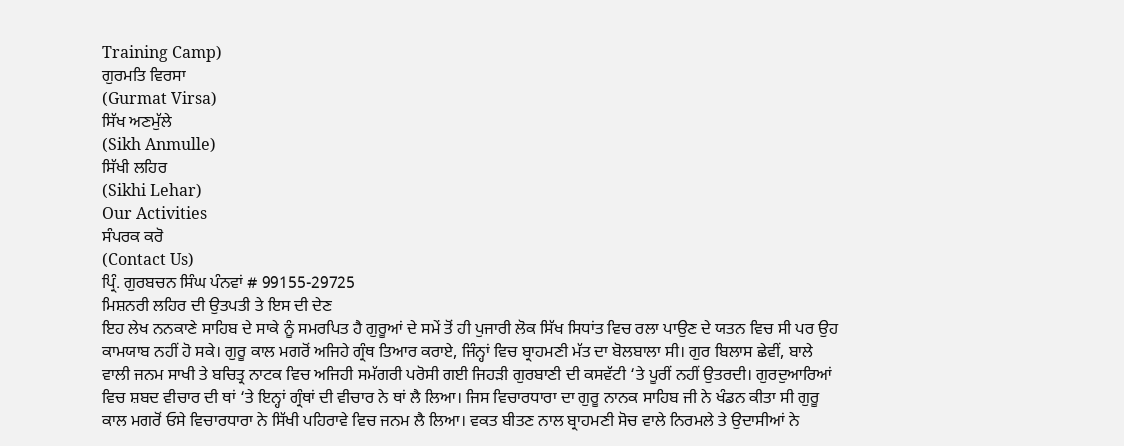Training Camp)
ਗੁਰਮਤਿ ਵਿਰਸਾ
(Gurmat Virsa)
ਸਿੱਖ ਅਣਮੁੱਲੇ
(Sikh Anmulle)
ਸਿੱਖੀ ਲਹਿਰ
(Sikhi Lehar)
Our Activities
ਸੰਪਰਕ ਕਰੋ
(Contact Us)
ਪ੍ਰਿੰ. ਗੁਰਬਚਨ ਸਿੰਘ ਪੰਨਵਾਂ # 99155-29725
ਮਿਸ਼ਨਰੀ ਲਹਿਰ ਦੀ ਉਤਪਤੀ ਤੇ ਇਸ ਦੀ ਦੇਣ
ਇਹ ਲੇਖ ਨਨਕਾਣੇ ਸਾਹਿਬ ਦੇ ਸਾਕੇ ਨੂੰ ਸਮਰਪਿਤ ਹੈ ਗੁਰੂਆਂ ਦੇ ਸਮੇਂ ਤੋਂ ਹੀ ਪੁਜਾਰੀ ਲੋਕ ਸਿੱਖ ਸਿਧਾਂਤ ਵਿਚ ਰਲਾ ਪਾਉਣ ਦੇ ਯਤਨ ਵਿਚ ਸੀ ਪਰ ਉਹ ਕਾਮਯਾਬ ਨਹੀਂ ਹੋ ਸਕੇ। ਗੁਰੂ ਕਾਲ ਮਗਰੋਂ ਅਜਿਹੇ ਗ੍ਰੰਥ ਤਿਆਰ ਕਰਾਏ, ਜਿੰਨ੍ਹਾਂ ਵਿਚ ਬ੍ਰਾਹਮਣੀ ਮੱਤ ਦਾ ਬੋਲਬਾਲਾ ਸੀ। ਗੁਰ ਬਿਲਾਸ ਛੇਵੀਂ, ਬਾਲੇ ਵਾਲੀ ਜਨਮ ਸਾਖੀ ਤੇ ਬਚਿਤ੍ਰ ਨਾਟਕ ਵਿਚ ਅਜਿਹੀ ਸਮੱਗਰੀ ਪਰੋਸੀ ਗਈ ਜਿਹੜੀ ਗੁਰਬਾਣੀ ਦੀ ਕਸਵੱਟੀ ‘ਤੇ ਪੂਰੀਂ ਨਹੀਂ ਉਤਰਦੀ। ਗੁਰਦੁਆਰਿਆਂ ਵਿਚ ਸ਼ਬਦ ਵੀਚਾਰ ਦੀ ਥਾਂ ‘ਤੇ ਇਨ੍ਹਾਂ ਗ੍ਰੰਥਾਂ ਦੀ ਵੀਚਾਰ ਨੇ ਥਾਂ ਲੈ ਲਿਆ। ਜਿਸ ਵਿਚਾਰਧਾਰਾ ਦਾ ਗੁਰੂ ਨਾਨਕ ਸਾਹਿਬ ਜੀ ਨੇ ਖੰਡਨ ਕੀਤਾ ਸੀ ਗੁਰੂ ਕਾਲ ਮਗਰੋਂ ਓਸੇ ਵਿਚਾਰਧਾਰਾ ਨੇ ਸਿੱਖੀ ਪਹਿਰਾਵੇ ਵਿਚ ਜਨਮ ਲੈ ਲਿਆ। ਵਕਤ ਬੀਤਣ ਨਾਲ ਬ੍ਰਾਹਮਣੀ ਸੋਚ ਵਾਲੇ ਨਿਰਮਲੇ ਤੇ ਉਦਾਸੀਆਂ ਨੇ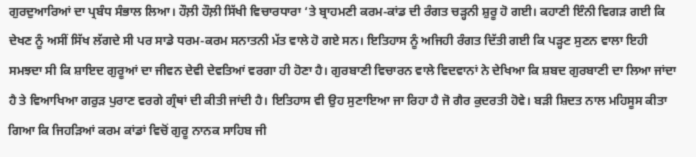ਗੁਰਦੁਆਰਿਆਂ ਦਾ ਪ੍ਰਬੰਧ ਸੰਭਾਲ ਲਿਆ। ਹੌਲ਼ੀ ਹੌਲ਼ੀ ਸਿੱਖੀ ਵਿਚਾਰਧਾਰਾ ‘ਤੇ ਬ੍ਰਾਹਮਣੀ ਕਰਮ-ਕਾਂਡ ਦੀ ਰੰਗਤ ਚੜ੍ਹਨੀ ਸ਼ੁਰੂ ਹੋ ਗਈ। ਕਹਾਣੀ ਇੰਨੀ ਵਿਗੜ ਗਈ ਕਿ ਦੇਖਣ ਨੂੰ ਅਸੀਂ ਸਿੱਖ ਲੱਗਦੇ ਸੀ ਪਰ ਸਾਡੇ ਧਰਮ-ਕਰਮ ਸਨਾਤਨੀ ਮੱਤ ਵਾਲੇ ਹੋ ਗਏ ਸਨ। ਇਤਿਹਾਸ ਨੂੰ ਅਜਿਹੀ ਰੰਗਤ ਦਿੱਤੀ ਗਈ ਕਿ ਪੜ੍ਹਣ ਸੁਣਨ ਵਾਲਾ ਇਹੀ ਸਮਝਦਾ ਸੀ ਕਿ ਸ਼ਾਇਦ ਗੁਰੂਆਂ ਦਾ ਜੀਵਨ ਦੇਵੀ ਦੇਵਤਿਆਂ ਵਰਗਾ ਹੀ ਹੋਣਾ ਹੈ। ਗੁਰਬਾਣੀ ਵਿਚਾਰਨ ਵਾਲੇ ਵਿਦਵਾਨਾਂ ਨੇ ਦੇਖਿਆ ਕਿ ਸ਼ਬਦ ਗੁਰਬਾਣੀ ਦਾ ਲਿਆ ਜਾਂਦਾ ਹੈ ਤੇ ਵਿਆਖਿਆ ਗਰੁੜ ਪੁਰਾਣ ਵਰਗੇ ਗ੍ਰੰਥਾਂ ਦੀ ਕੀਤੀ ਜਾਂਦੀ ਹੈ। ਇਤਿਹਾਸ ਵੀ ਉਹ ਸੁਣਾਇਆ ਜਾ ਰਿਹਾ ਹੈ ਜੋ ਗੈਰ ਕੁਦਰਤੀ ਹੋਵੇ। ਬੜੀ ਸ਼ਿਦਤ ਨਾਲ ਮਹਿਸੂਸ ਕੀਤਾ ਗਿਆ ਕਿ ਜਿਹੜਿਆਂ ਕਰਮ ਕਾਂਡਾਂ ਵਿਚੋਂ ਗੁਰੂ ਨਾਨਕ ਸਾਹਿਬ ਜੀ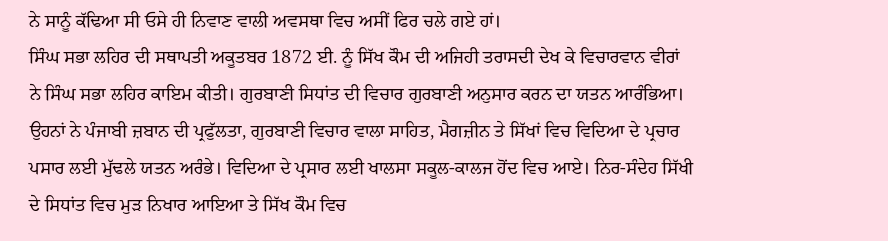ਨੇ ਸਾਨੂੰ ਕੱਢਿਆ ਸੀ ਓਸੇ ਹੀ ਨਿਵਾਣ ਵਾਲੀ ਅਵਸਥਾ ਵਿਚ ਅਸੀਂ ਫਿਰ ਚਲੇ ਗਏ ਹਾਂ।
ਸਿੰਘ ਸਭਾ ਲਹਿਰ ਦੀ ਸਥਾਪਤੀ ਅਕੂਤਬਰ 1872 ਈ. ਨੂੰ ਸਿੱਖ ਕੌਮ ਦੀ ਅਜਿਹੀ ਤਰਾਸਦੀ ਦੇਖ ਕੇ ਵਿਚਾਰਵਾਨ ਵੀਰਾਂ ਨੇ ਸਿੰਘ ਸਭਾ ਲਹਿਰ ਕਾਇਮ ਕੀਤੀ। ਗੁਰਬਾਣੀ ਸਿਧਾਂਤ ਦੀ ਵਿਚਾਰ ਗੁਰਬਾਣੀ ਅਨੁਸਾਰ ਕਰਨ ਦਾ ਯਤਨ ਆਰੰਭਿਆ। ਉਹਨਾਂ ਨੇ ਪੰਜਾਬੀ ਜ਼ਬਾਨ ਦੀ ਪ੍ਰਫੁੱਲਤਾ, ਗੁਰਬਾਣੀ ਵਿਚਾਰ ਵਾਲਾ ਸਾਹਿਤ, ਮੈਗਜ਼ੀਨ ਤੇ ਸਿੱਖਾਂ ਵਿਚ ਵਿਦਿਆ ਦੇ ਪ੍ਰਚਾਰ ਪਸਾਰ ਲਈ ਮੁੱਢਲੇ ਯਤਨ ਅਰੰਭੇ। ਵਿਦਿਆ ਦੇ ਪ੍ਰਸਾਰ ਲਈ ਖਾਲਸਾ ਸਕੂਲ-ਕਾਲਜ ਹੋਂਦ ਵਿਚ ਆਏ। ਨਿਰ-ਸੰਦੇਹ ਸਿੱਖੀ ਦੇ ਸਿਧਾਂਤ ਵਿਚ ਮੁੜ ਨਿਖਾਰ ਆਇਆ ਤੇ ਸਿੱਖ ਕੌਮ ਵਿਚ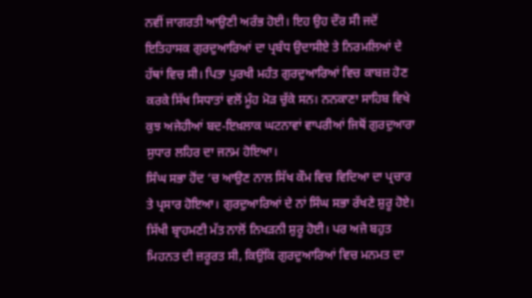ਨਵੀਂ ਜਾਗਰਤੀ ਆਉਣੀ ਅਰੰਭ ਹੋਈ। ਇਹ ਉਹ ਦੌਰ ਸੱੀ ਜਦੋਂ ਇਤਿਹਾਸਕ ਗੁਰਦੁਆਰਿਆਂ ਦਾ ਪ੍ਰਬੰਧ ਉਦਾਸੀਏ ਤੇ ਨਿਰਮਲਿਆਂ ਦੇ ਹੱਥਾਂ ਵਿਚ ਸੀ। ਪਿਤਾ ਪੁਰਖੀ ਮਹੰਤ ਗੁਰਦੁਆਰਿਆਂ ਵਿਚ ਕਾਬਜ਼ ਹੋਣ ਕਰਕੇ ਸਿੱਖ ਸਿਧਾਤਾਂ ਵਲੋਂ ਮੂੰਹ ਮੋੜ ਚੁੱਕੇ ਸਨ। ਨਨਕਾਣਾ ਸਾਹਿਬ ਵਿਖੇ ਕੁਝ ਅਜੇਹੀਆਂ ਬਦ-ਇਖ਼ਲਾਕ ਘਟਨਾਵਾਂ ਵਾਪਰੀਆਂ ਜਿਥੋਂ ਗੁਰਦੁਆਰਾ ਸੁਧਾਰ ਲਹਿਰ ਦਾ ਜਨਮ ਹੋਇਆ।
ਸਿੰਘ ਸਭਾ ਹੋਂਦ ‘ਚ ਆਉਣ ਨਾਲ ਸਿੱਖ ਕੌਮ ਵਿਚ ਵਿਦਿਆ ਦਾ ਪ੍ਰਚਾਰ ਤੇ ਪ੍ਰਸਾਰ ਹੋਇਆ। ਗੁਰਦੁਆਰਿਆਂ ਦੇ ਨਾਂ ਸਿੰਘ ਸਭਾ ਰੱਖਣੇ ਸ਼ੁਰੂ ਹੋਏ। ਸਿੱਖੀ ਬ੍ਰਾਹਮਣੀ ਮੱਤ ਨਾਲੋਂ ਨਿਖੜਨੀ ਸ਼ੁਰੂ ਹੋਈ। ਪਰ ਅਜੇ ਬਹੁਤ ਮਿਹਨਤ ਦੀ ਜ਼ਰੂਰਤ ਸੀ, ਕਿਉਂਕਿ ਗੁਰਦੁਆਰਿਆਂ ਵਿਚ ਮਨਮਤ ਦਾ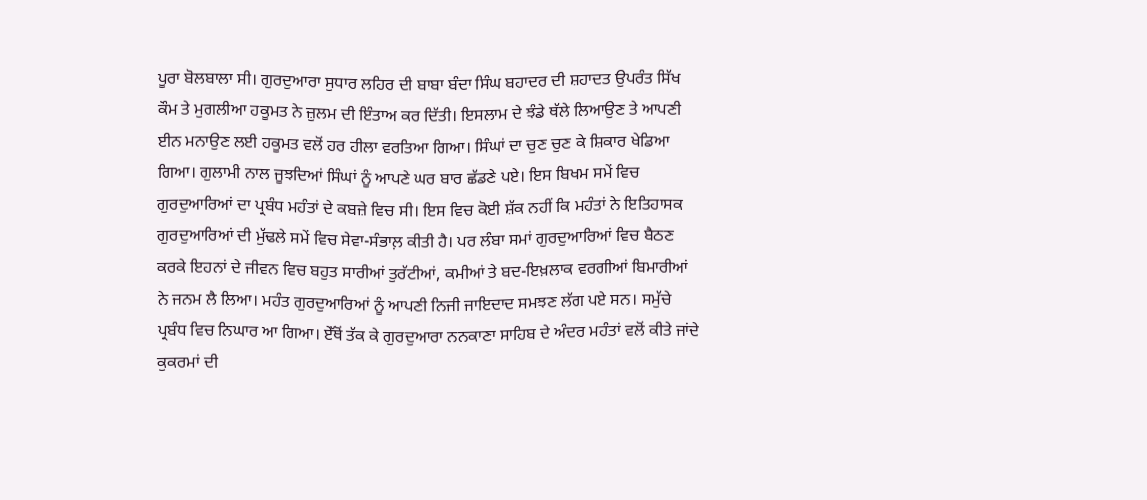ਪੂਰਾ ਬੋਲਬਾਲਾ ਸੀ। ਗੁਰਦੁਆਰਾ ਸੁਧਾਰ ਲਹਿਰ ਦੀ ਬਾਬਾ ਬੰਦਾ ਸਿੰਘ ਬਹਾਦਰ ਦੀ ਸ਼ਹਾਦਤ ਉਪਰੰਤ ਸਿੱਖ ਕੌਮ ਤੇ ਮੁਗਲੀਆ ਹਕੂਮਤ ਨੇ ਜ਼ੁਲਮ ਦੀ ਇੰਤਾਅ ਕਰ ਦਿੱਤੀ। ਇਸਲਾਮ ਦੇ ਝੰਡੇ ਥੱਲੇ ਲਿਆਉਣ ਤੇ ਆਪਣੀ ਈਨ ਮਨਾਉਣ ਲਈ ਹਕੂਮਤ ਵਲੋਂ ਹਰ ਹੀਲਾ ਵਰਤਿਆ ਗਿਆ। ਸਿੰਘਾਂ ਦਾ ਚੁਣ ਚੁਣ ਕੇ ਸ਼ਿਕਾਰ ਖੇਡਿਆ ਗਿਆ। ਗੁਲਾਮੀ ਨਾਲ ਜੂਝਦਿਆਂ ਸਿੰਘਾਂ ਨੂੰ ਆਪਣੇ ਘਰ ਬਾਰ ਛੱਡਣੇ ਪਏ। ਇਸ ਬਿਖਮ ਸਮੇਂ ਵਿਚ ਗੁਰਦੁਆਰਿਆਂ ਦਾ ਪ੍ਰਬੰਧ ਮਹੰਤਾਂ ਦੇ ਕਬਜ਼ੇ ਵਿਚ ਸੀ। ਇਸ ਵਿਚ ਕੋਈ ਸ਼ੱਕ ਨਹੀਂ ਕਿ ਮਹੰਤਾਂ ਨੇ ਇਤਿਹਾਸਕ ਗੁਰਦੁਆਰਿਆਂ ਦੀ ਮੁੱਢਲੇ ਸਮੇਂ ਵਿਚ ਸੇਵਾ-ਸੰਭਾਲ਼ ਕੀਤੀ ਹੈ। ਪਰ ਲੰਬਾ ਸਮਾਂ ਗੁਰਦੁਆਰਿਆਂ ਵਿਚ ਬੈਠਣ ਕਰਕੇ ਇਹਨਾਂ ਦੇ ਜੀਵਨ ਵਿਚ ਬਹੁਤ ਸਾਰੀਆਂ ਤੁਰੱਟੀਆਂ, ਕਮੀਆਂ ਤੇ ਬਦ-ਇਖ਼ਲਾਕ ਵਰਗੀਆਂ ਬਿਮਾਰੀਆਂ ਨੇ ਜਨਮ ਲੈ ਲਿਆ। ਮਹੰਤ ਗੁਰਦੁਆਰਿਆਂ ਨੂੰ ਆਪਣੀ ਨਿਜੀ ਜਾਇਦਾਦ ਸਮਝਣ ਲੱਗ ਪਏ ਸਨ। ਸਮੁੱਚੇ ਪ੍ਰਬੰਧ ਵਿਚ ਨਿਘਾਰ ਆ ਗਿਆ। ਏੱਥੋਂ ਤੱਕ ਕੇ ਗੁਰਦੁਆਰਾ ਨਨਕਾਣਾ ਸਾਹਿਬ ਦੇ ਅੰਦਰ ਮਹੰਤਾਂ ਵਲੋਂ ਕੀਤੇ ਜਾਂਦੇ ਕੁਕਰਮਾਂ ਦੀ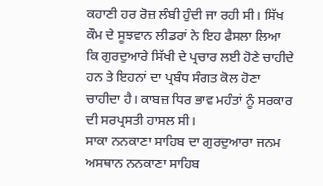ਕਹਾਣੀ ਹਰ ਰੋਜ਼ ਲੰਬੀ ਹੁੰਦੀ ਜਾ ਰਹੀ ਸੀ। ਸਿੱਖ ਕੌਮ ਦੇ ਸੂਝਵਾਨ ਲੀਡਰਾਂ ਨੇ ਇਹ ਫੈਸਲਾ ਲਿਆ ਕਿ ਗੁਰਦੁਆਰੇ ਸਿੱਖੀ ਦੇ ਪ੍ਰਚਾਰ ਲਈ ਹੋਣੇ ਚਾਹੀਦੇ ਹਨ ਤੇ ਇਹਨਾਂ ਦਾ ਪ੍ਰਬੰਧ ਸੰਗਤ ਕੋਲ ਹੋਣਾ ਚਾਹੀਦਾ ਹੈ। ਕਾਬਜ਼ ਧਿਰ ਭਾਵ ਮਹੰਤਾਂ ਨੂੰ ਸਰਕਾਰ ਦੀ ਸਰਪ੍ਰਸਤੀ ਹਾਸਲ ਸੀ।
ਸਾਕਾ ਨਨਕਾਣਾ ਸਾਹਿਬ ਦਾ ਗੁਰਦੁਆਰਾ ਜਨਮ ਅਸਥਾਨ ਨਨਕਾਣਾ ਸਾਹਿਬ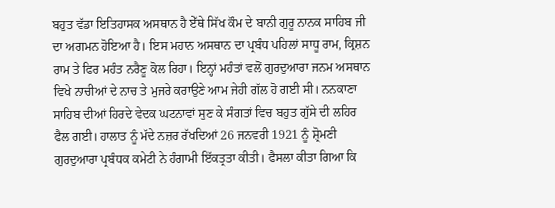ਬਹੁਤ ਵੱਡਾ ਇਤਿਹਾਸਕ ਅਸਥਾਨ ਹੈ ਏੱਥੇ ਸਿੱਖ ਕੌਮ ਦੇ ਬਾਨੀ ਗੁਰੂ ਨਾਨਕ ਸਾਹਿਬ ਜੀ ਦਾ ਅਗਮਨ ਹੋਇਆ ਹੈ। ਇਸ ਮਹਾਨ ਅਸਥਾਨ ਦਾ ਪ੍ਰਬੰਧ ਪਹਿਲਾਂ ਸਾਧੂ ਰਾਮ, ਕ੍ਰਿਸ਼ਨ ਰਾਮ ਤੇ ਫਿਰ ਮਹੰਤ ਨਰੈਣੂ ਕੋਲ ਰਿਹਾ। ਇਨ੍ਹਾਂ ਮਹੰਤਾਂ ਵਲੋਂ ਗੁਰਦੁਆਰਾ ਜਨਮ ਅਸਥਾਨ ਵਿਖੇ ਨਾਚੀਆਂ ਦੇ ਨਾਚ ਤੇ ਮੁਜਰੇ ਕਰਾਉਣੇ ਆਮ ਜੇਹੀ ਗੱਲ ਹੋ ਗਈ ਸੀ। ਨਨਕਾਣਾ ਸਾਹਿਬ ਦੀਆਂ ਹਿਰਦੇ ਵੇਦਕ ਘਟਨਾਵਾਂ ਸੁਣ ਕੇ ਸੰਗਤਾਂ ਵਿਚ ਬਹੁਤ ਗੁੱਸੇ ਦੀ ਲਹਿਰ ਫੈਲ ਗਈ। ਹਾਲਾਤ ਨੂੰ ਮੱਦੇ ਨਜ਼ਰ ਰੱਖਦਿਆਂ 26 ਜਨਵਰੀ 1921 ਨੂੰ ਸ਼੍ਰੋਮਣੀ ਗੁਰਦੁਆਰਾ ਪ੍ਰਬੰਧਕ ਕਮੇਟੀ ਨੇ ਹੰਗਾਮੀ ਇੱਕਤ੍ਰਤਾ ਕੀਤੀ। ਫੈਸਲਾ ਕੀਤਾ ਗਿਆ ਕਿ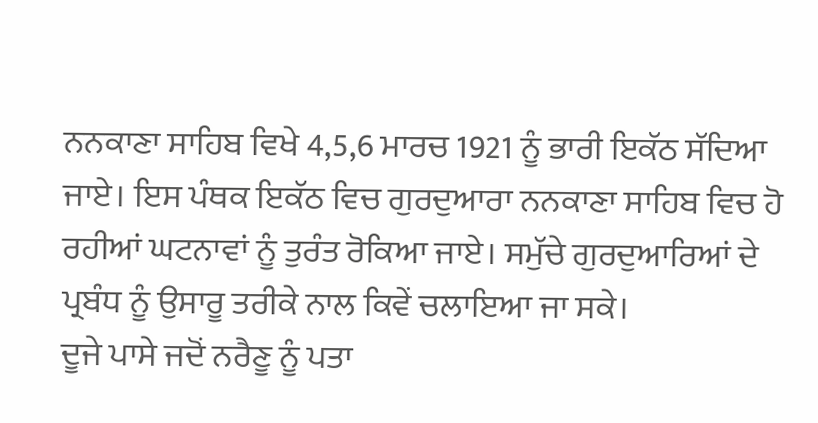ਨਨਕਾਣਾ ਸਾਹਿਬ ਵਿਖੇ 4,5,6 ਮਾਰਚ 1921 ਨੂੰ ਭਾਰੀ ਇਕੱਠ ਸੱਦਿਆ ਜਾਏ। ਇਸ ਪੰਥਕ ਇਕੱਠ ਵਿਚ ਗੁਰਦੁਆਰਾ ਨਨਕਾਣਾ ਸਾਹਿਬ ਵਿਚ ਹੋ ਰਹੀਆਂ ਘਟਨਾਵਾਂ ਨੂੰ ਤੁਰੰਤ ਰੋਕਿਆ ਜਾਏ। ਸਮੁੱਚੇ ਗੁਰਦੁਆਰਿਆਂ ਦੇ ਪ੍ਰਬੰਧ ਨੂੰ ਉਸਾਰੂ ਤਰੀਕੇ ਨਾਲ ਕਿਵੇਂ ਚਲਾਇਆ ਜਾ ਸਕੇ।
ਦੂਜੇ ਪਾਸੇ ਜਦੋਂ ਨਰੈਣੂ ਨੂੰ ਪਤਾ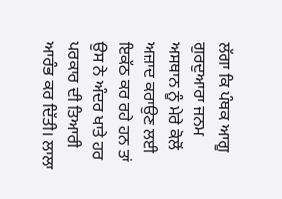ਲੱਗਾ ਕਿ ਪੰਥਕ ਆਗੂ ਗੁਰਦੁਆਰਾ ਜਨਮ ਅਸਥਾਨ ਨੂੰ ਮੇਰੇ ਕੋਲੋਂ ਅਜ਼ਾਦ ਕਰਾਉਣ ਲਈ ਇਕੱਠ ਕਰ ਰਹੇ ਹਨ ਤਾਂ ਉਸ ਨੇ ਅੰਦਰ ਖਾਤੇ ਹਰ ਪਰਕਾਰ ਦੀ ਤਿਆਰੀ ਆਰੰਭ ਕਰ ਦਿੱਤੀ। ਲਾਲਾ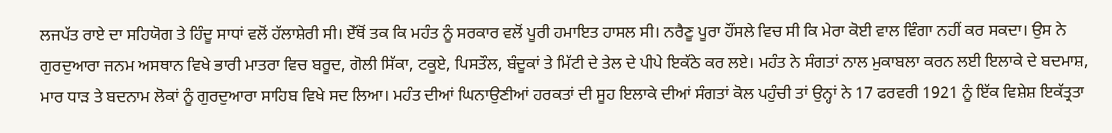ਲਜਪੱਤ ਰਾਏ ਦਾ ਸਹਿਯੋਗ ਤੇ ਹਿੰਦੂ ਸਾਧਾਂ ਵਲੋਂ ਹੱਲਾਸ਼ੇਰੀ ਸੀ। ਏੱਥੋਂ ਤਕ ਕਿ ਮਹੰਤ ਨੂੰ ਸਰਕਾਰ ਵਲੋਂ ਪੂਰੀ ਹਮਾਇਤ ਹਾਸਲ ਸੀ। ਨਰੈਣੂ ਪੂਰਾ ਹੌਂਸਲੇ ਵਿਚ ਸੀ ਕਿ ਮੇਰਾ ਕੋਈ ਵਾਲ ਵਿੰਗਾ ਨਹੀਂ ਕਰ ਸਕਦਾ। ਉਸ ਨੇ ਗੁਰਦੁਆਰਾ ਜਨਮ ਅਸਥਾਨ ਵਿਖੇ ਭਾਰੀ ਮਾਤਰਾ ਵਿਚ ਬਰੂਦ, ਗੋਲੀ ਸਿੱਕਾ, ਟਕੂਏ, ਪਿਸਤੌਲ, ਬੰਦੂਕਾਂ ਤੇ ਮਿੱਟੀ ਦੇ ਤੇਲ ਦੇ ਪੀਪੇ ਇਕੱਠੇ ਕਰ ਲਏ। ਮਹੰਤ ਨੇ ਸੰਗਤਾਂ ਨਾਲ ਮੁਕਾਬਲਾ ਕਰਨ ਲਈ ਇਲਾਕੇ ਦੇ ਬਦਮਾਸ਼, ਮਾਰ ਧਾੜ ਤੇ ਬਦਨਾਮ ਲੋਕਾਂ ਨੂੰ ਗੁਰਦੁਆਰਾ ਸਾਹਿਬ ਵਿਖੇ ਸਦ ਲਿਆ। ਮਹੰਤ ਦੀਆਂ ਘਿਨਾਉਣੀਆਂ ਹਰਕਤਾਂ ਦੀ ਸੂਹ ਇਲਾਕੇ ਦੀਆਂ ਸੰਗਤਾਂ ਕੋਲ ਪਹੁੰਚੀ ਤਾਂ ਉਨ੍ਹਾਂ ਨੇ 17 ਫਰਵਰੀ 1921 ਨੂੰ ਇੱਕ ਵਿਸ਼ੇਸ਼ ਇਕੱਤ੍ਰਤਾ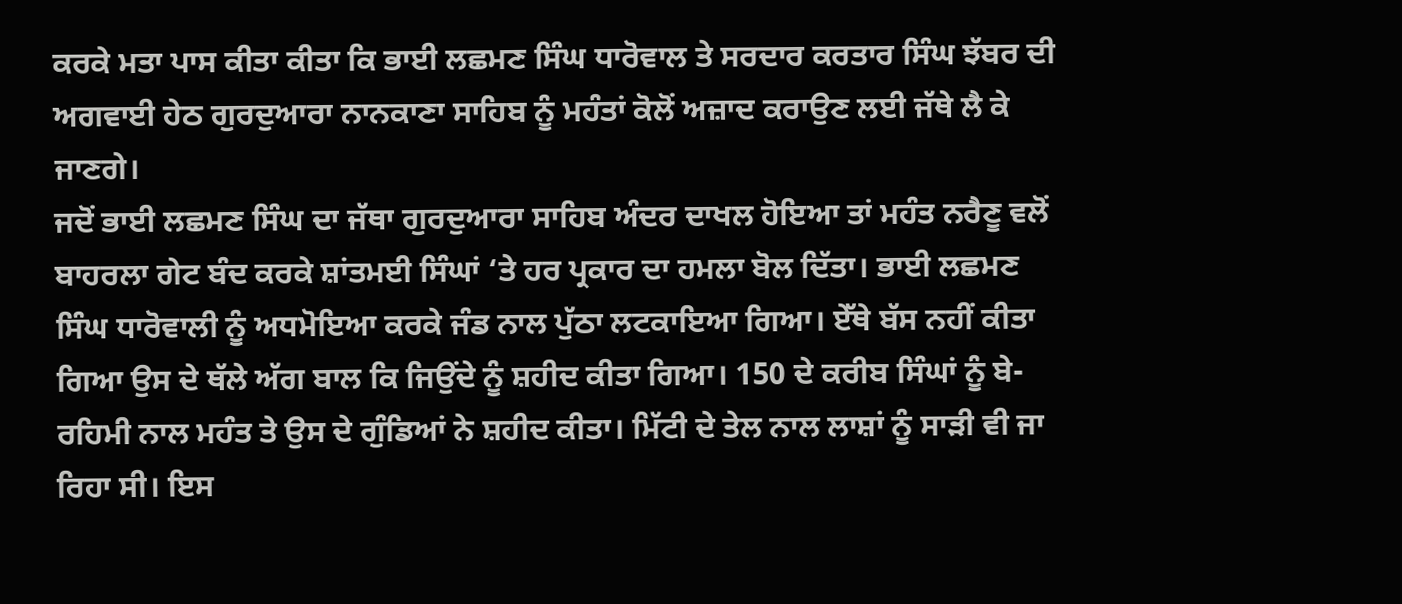ਕਰਕੇ ਮਤਾ ਪਾਸ ਕੀਤਾ ਕੀਤਾ ਕਿ ਭਾਈ ਲਛਮਣ ਸਿੰਘ ਧਾਰੋਵਾਲ ਤੇ ਸਰਦਾਰ ਕਰਤਾਰ ਸਿੰਘ ਝੱਬਰ ਦੀ ਅਗਵਾਈ ਹੇਠ ਗੁਰਦੁਆਰਾ ਨਾਨਕਾਣਾ ਸਾਹਿਬ ਨੂੰ ਮਹੰਤਾਂ ਕੋਲੋਂ ਅਜ਼ਾਦ ਕਰਾਉਣ ਲਈ ਜੱਥੇ ਲੈ ਕੇ ਜਾਣਗੇ।
ਜਦੋਂ ਭਾਈ ਲਛਮਣ ਸਿੰਘ ਦਾ ਜੱਥਾ ਗੁਰਦੁਆਰਾ ਸਾਹਿਬ ਅੰਦਰ ਦਾਖਲ ਹੋਇਆ ਤਾਂ ਮਹੰਤ ਨਰੈਣੂ ਵਲੋਂ ਬਾਹਰਲਾ ਗੇਟ ਬੰਦ ਕਰਕੇ ਸ਼ਾਂਤਮਈ ਸਿੰਘਾਂ ‘ਤੇ ਹਰ ਪ੍ਰਕਾਰ ਦਾ ਹਮਲਾ ਬੋਲ ਦਿੱਤਾ। ਭਾਈ ਲਛਮਣ ਸਿੰਘ ਧਾਰੋਵਾਲੀ ਨੂੰ ਅਧਮੋਇਆ ਕਰਕੇ ਜੰਡ ਨਾਲ ਪੁੱਠਾ ਲਟਕਾਇਆ ਗਿਆ। ਏੱਥੇ ਬੱਸ ਨਹੀਂ ਕੀਤਾ ਗਿਆ ਉਸ ਦੇ ਥੱਲੇ ਅੱਗ ਬਾਲ ਕਿ ਜਿਉਂਦੇ ਨੂੰ ਸ਼ਹੀਦ ਕੀਤਾ ਗਿਆ। 150 ਦੇ ਕਰੀਬ ਸਿੰਘਾਂ ਨੂੰ ਬੇ-ਰਹਿਮੀ ਨਾਲ ਮਹੰਤ ਤੇ ਉਸ ਦੇ ਗੁੰਡਿਆਂ ਨੇ ਸ਼ਹੀਦ ਕੀਤਾ। ਮਿੱਟੀ ਦੇ ਤੇਲ ਨਾਲ ਲਾਸ਼ਾਂ ਨੂੰ ਸਾੜੀ ਵੀ ਜਾ ਰਿਹਾ ਸੀ। ਇਸ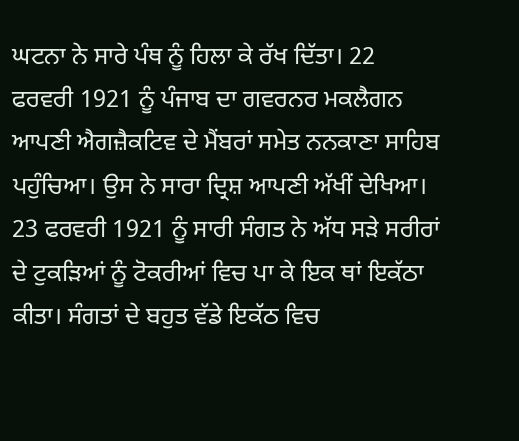ਘਟਨਾ ਨੇ ਸਾਰੇ ਪੰਥ ਨੂੰ ਹਿਲਾ ਕੇ ਰੱਖ ਦਿੱਤਾ। 22 ਫਰਵਰੀ 1921 ਨੂੰ ਪੰਜਾਬ ਦਾ ਗਵਰਨਰ ਮਕਲੈਗਨ ਆਪਣੀ ਐਗਜ਼ੈਕਟਿਵ ਦੇ ਮੈਂਬਰਾਂ ਸਮੇਤ ਨਨਕਾਣਾ ਸਾਹਿਬ ਪਹੁੰਚਿਆ। ਉਸ ਨੇ ਸਾਰਾ ਦ੍ਰਿਸ਼ ਆਪਣੀ ਅੱਖੀਂ ਦੇਖਿਆ। 23 ਫਰਵਰੀ 1921 ਨੂੰ ਸਾਰੀ ਸੰਗਤ ਨੇ ਅੱਧ ਸੜੇ ਸਰੀਰਾਂ ਦੇ ਟੁਕੜਿਆਂ ਨੂੰ ਟੋਕਰੀਆਂ ਵਿਚ ਪਾ ਕੇ ਇਕ ਥਾਂ ਇਕੱਠਾ ਕੀਤਾ। ਸੰਗਤਾਂ ਦੇ ਬਹੁਤ ਵੱਡੇ ਇਕੱਠ ਵਿਚ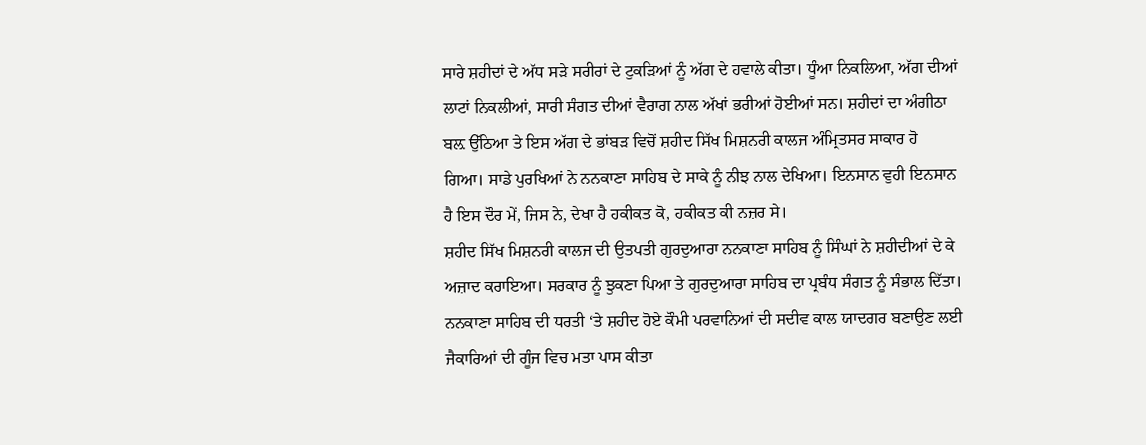ਸਾਰੇ ਸ਼ਹੀਦਾਂ ਦੇ ਅੱਧ ਸੜੇ ਸਰੀਰਾਂ ਦੇ ਟੁਕੜਿਆਂ ਨੂੰ ਅੱਗ ਦੇ ਹਵਾਲੇ ਕੀਤਾ। ਧੂੰਆ ਨਿਕਲਿਆ, ਅੱਗ ਦੀਆਂ ਲਾਟਾਂ ਨਿਕਲੀਆਂ, ਸਾਰੀ ਸੰਗਤ ਦੀਆਂ ਵੈਰਾਗ ਨਾਲ ਅੱਖਾਂ ਭਰੀਆਂ ਹੋਈਆਂ ਸਨ। ਸ਼ਹੀਦਾਂ ਦਾ ਅੰਗੀਠਾ ਬਲ਼ ਉੱਠਿਆ ਤੇ ਇਸ ਅੱਗ ਦੇ ਭਾਂਬੜ ਵਿਚੋਂ ਸ਼ਹੀਦ ਸਿੱਖ ਮਿਸ਼ਨਰੀ ਕਾਲਜ ਅੰਮ੍ਰਿਤਸਰ ਸਾਕਾਰ ਹੋ ਗਿਆ। ਸਾਡੇ ਪੁਰਖਿਆਂ ਨੇ ਨਨਕਾਣਾ ਸਾਹਿਬ ਦੇ ਸਾਕੇ ਨੂੰ ਨੀਝ ਨਾਲ ਦੇਖਿਆ। ਇਨਸਾਨ ਵੁਹੀ ਇਨਸਾਨ ਹੈ ਇਸ ਦੌਰ ਮੇਂ, ਜਿਸ ਨੇ, ਦੇਖਾ ਹੈ ਹਕੀਕਤ ਕੋ, ਹਕੀਕਤ ਕੀ ਨਜ਼ਰ ਸੇ।
ਸ਼ਹੀਦ ਸਿੱਖ ਮਿਸ਼ਨਰੀ ਕਾਲਜ ਦੀ ਉਤਪਤੀ ਗੁਰਦੁਆਰਾ ਨਨਕਾਣਾ ਸਾਹਿਬ ਨੂੰ ਸਿੰਘਾਂ ਨੇ ਸ਼ਹੀਦੀਆਂ ਦੇ ਕੇ ਅਜ਼ਾਦ ਕਰਾਇਆ। ਸਰਕਾਰ ਨੂੰ ਝੁਕਣਾ ਪਿਆ ਤੇ ਗੁਰਦੁਆਰਾ ਸਾਹਿਬ ਦਾ ਪ੍ਰਬੰਧ ਸੰਗਤ ਨੂੰ ਸੰਭਾਲ ਦਿੱਤਾ। ਨਨਕਾਣਾ ਸਾਹਿਬ ਦੀ ਧਰਤੀ ‘ਤੇ ਸ਼ਹੀਦ ਹੋਏ ਕੌਮੀ ਪਰਵਾਨਿਆਂ ਦੀ ਸਦੀਵ ਕਾਲ ਯਾਦਗਰ ਬਣਾਉਣ ਲਈ ਜੈਕਾਰਿਆਂ ਦੀ ਗੂੰਜ ਵਿਚ ਮਤਾ ਪਾਸ ਕੀਤਾ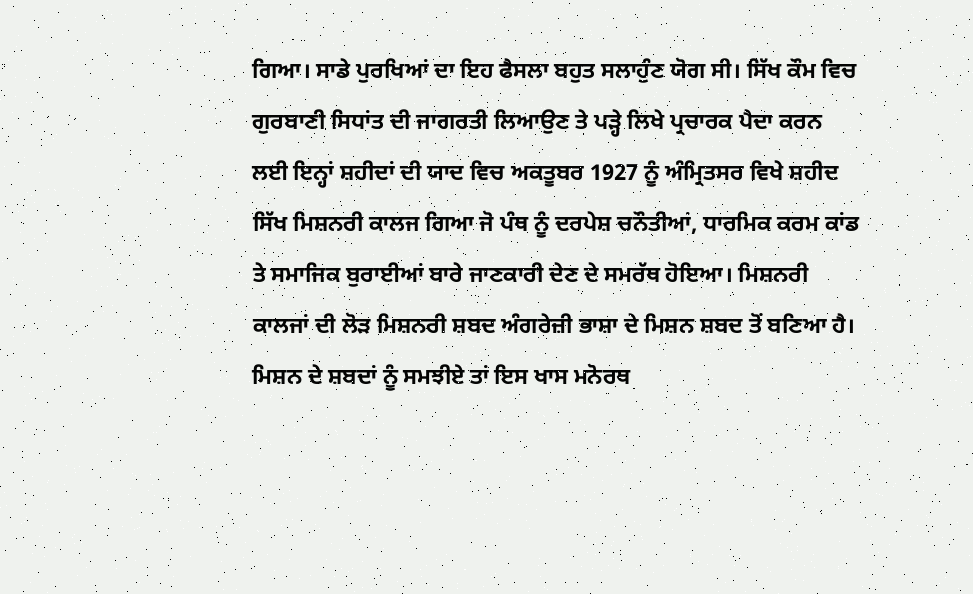ਗਿਆ। ਸਾਡੇ ਪੁਰਖਿਆਂ ਦਾ ਇਹ ਫੈਸਲਾ ਬਹੁਤ ਸਲਾਹੁੰਣ ਯੋਗ ਸੀ। ਸਿੱਖ ਕੌਮ ਵਿਚ ਗੁਰਬਾਣੀ ਸਿਧਾਂਤ ਦੀ ਜਾਗਰਤੀ ਲਿਆਉਣ ਤੇ ਪੜ੍ਹੇ ਲਿਖੇ ਪ੍ਰਚਾਰਕ ਪੈਦਾ ਕਰਨ ਲਈ ਇਨ੍ਹਾਂ ਸ਼ਹੀਦਾਂ ਦੀ ਯਾਦ ਵਿਚ ਅਕਤੂਬਰ 1927 ਨੂੰ ਅੰਮ੍ਰਿਤਸਰ ਵਿਖੇ ਸ਼ਹੀਦ ਸਿੱਖ ਮਿਸ਼ਨਰੀ ਕਾਲਜ ਗਿਆ ਜੋ ਪੰਥ ਨੂੰ ਦਰਪੇਸ਼ ਚਨੌਤੀਆਂ, ਧਾਰਮਿਕ ਕਰਮ ਕਾਂਡ ਤੇ ਸਮਾਜਿਕ ਬੁਰਾਈਆਂ ਬਾਰੇ ਜਾਣਕਾਰੀ ਦੇਣ ਦੇ ਸਮਰੱਥ ਹੋਇਆ। ਮਿਸ਼ਨਰੀ ਕਾਲਜਾਂ ਦੀ ਲੋੜ ਮਿਸ਼ਨਰੀ ਸ਼ਬਦ ਅੰਗਰੇਜ਼ੀ ਭਾਸ਼ਾ ਦੇ ਮਿਸ਼ਨ ਸ਼ਬਦ ਤੋਂ ਬਣਿਆ ਹੈ। ਮਿਸ਼ਨ ਦੇ ਸ਼ਬਦਾਂ ਨੂੰ ਸਮਝੀਏ ਤਾਂ ਇਸ ਖਾਸ ਮਨੋਰਥ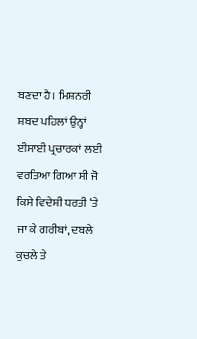ਬਣਦਾ ਹੈ। ਮਿਸ਼ਨਰੀ ਸ਼ਬਦ ਪਹਿਲਾਂ ਉਨ੍ਹਾਂ ਈਸਾਈ ਪ੍ਰਚਾਰਕਾਂ ਲਈ ਵਰਤਿਆ ਗਿਆ ਸੀ ਜੋ ਕਿਸੇ ਵਿਦੇਸ਼ੀ ਧਰਤੀ ‘ਤੇ ਜਾ ਕੇ ਗਰੀਬਾਂ, ਦਬਲੇ ਕੁਚਲੇ ਤੇ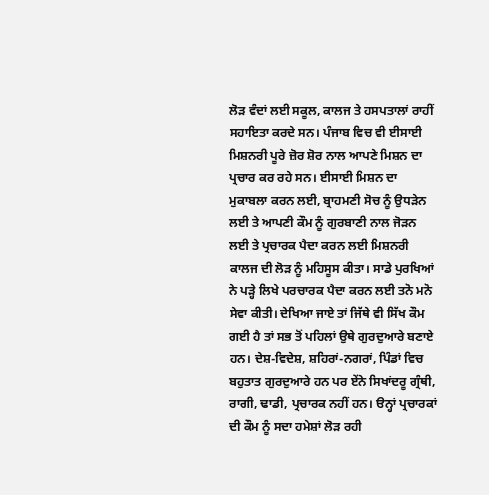ਲੋੜ ਵੰਦਾਂ ਲਈ ਸਕੂਲ, ਕਾਲਜ ਤੇ ਹਸਪਤਾਲਾਂ ਰਾਹੀਂ ਸਹਾਇਤਾ ਕਰਦੇ ਸਨ। ਪੰਜਾਬ ਵਿਚ ਵੀ ਈਸਾਈ ਮਿਸ਼ਨਰੀ ਪੂਰੇ ਜ਼ੋਰ ਸ਼ੋਰ ਨਾਲ ਆਪਣੇ ਮਿਸ਼ਨ ਦਾ ਪ੍ਰਚਾਰ ਕਰ ਰਹੇ ਸਨ। ਈਸਾਈ ਮਿਸ਼ਨ ਦਾ ਮੁਕਾਬਲਾ ਕਰਨ ਲਈ, ਬ੍ਰਾਹਮਣੀ ਸੋਚ ਨੂੰ ਉਧੜੇਨ ਲਈ ਤੇ ਆਪਣੀ ਕੌਮ ਨੂੰ ਗੁਰਬਾਣੀ ਨਾਲ ਜੋੜਨ ਲਈ ਤੇ ਪ੍ਰਚਾਰਕ ਪੈਦਾ ਕਰਨ ਲਈ ਮਿਸ਼ਨਰੀ ਕਾਲਜ ਦੀ ਲੋੜ ਨੂੰ ਮਹਿਸੂਸ ਕੀਤਾ। ਸਾਡੇ ਪੁਰਖਿਆਂ ਨੇ ਪੜ੍ਹੇ ਲਿਖੇ ਪਰਚਾਰਕ ਪੈਦਾ ਕਰਨ ਲਈ ਤਨੋ ਮਨੋ ਸੇਵਾ ਕੀਤੀ। ਦੇਖਿਆ ਜਾਏ ਤਾਂ ਜਿੱਥੇ ਵੀ ਸਿੱਖ ਕੌਮ ਗਈ ਹੈ ਤਾਂ ਸਭ ਤੋਂ ਪਹਿਲਾਂ ਉਥੇ ਗੁਰਦੁਆਰੇ ਬਣਾਏ ਹਨ। ਦੇਸ਼-ਵਿਦੇਸ਼, ਸ਼ਹਿਰਾਂ-ਨਗਰਾਂ, ਪਿੰਡਾਂ ਵਿਚ ਬਹੁਤਾਤ ਗੁਰਦੁਆਰੇ ਹਨ ਪਰ ਏਂਨੇ ਸਿਖਾਂਦਰੂ ਗ੍ਰੰਥੀ, ਰਾਗੀ, ਢਾਡੀ, ਪ੍ਰਚਾਰਕ ਨਹੀਂ ਹਨ। ੳਨ੍ਹਾਂ ਪ੍ਰਚਾਰਕਾਂ ਦੀ ਕੌਮ ਨੂੰ ਸਦਾ ਹਮੇਸ਼ਾਂ ਲੋੜ ਰਹੀ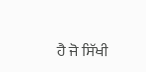ਹੈ ਜੋ ਸਿੱਖੀ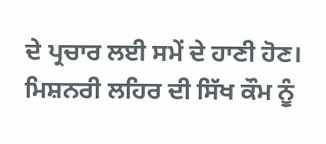ਦੇ ਪ੍ਰਚਾਰ ਲਈ ਸਮੇਂ ਦੇ ਹਾਣੀ ਹੋਣ।
ਮਿਸ਼ਨਰੀ ਲਹਿਰ ਦੀ ਸਿੱਖ ਕੌਮ ਨੂੰ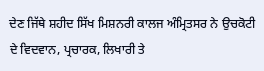ਦੇਣ ਜਿੱਥੇ ਸ਼ਹੀਦ ਸਿੱਖ ਮਿਸ਼ਨਰੀ ਕਾਲਜ ਅੰਮ੍ਰਿਤਸਰ ਨੇ ਉਚਕੋਟੀ ਦੇ ਵਿਦਵਾਨ, ਪ੍ਰਚਾਰਕ, ਲਿਖਾਰੀ ਤੇ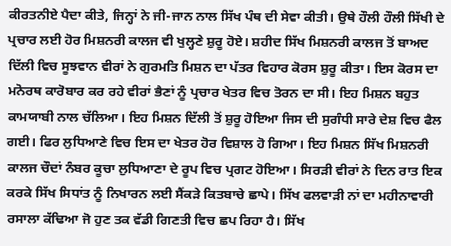ਕੀਰਤਨੀਏ ਪੈਦਾ ਕੀਤੇ, ਜਿਨ੍ਹਾਂ ਨੇ ਜੀ-ਜਾਨ ਨਾਲ ਸਿੱਖ ਪੰਥ ਦੀ ਸੇਵਾ ਕੀਤੀ। ਉਥੇ ਹੌਲੀ ਹੌਲੀ ਸਿੱਖੀ ਦੇ ਪ੍ਰਚਾਰ ਲਈ ਹੋਰ ਮਿਸ਼ਨਰੀ ਕਾਲਜ ਵੀ ਖੁਲ੍ਹਣੇ ਸ਼ੁਰੂ ਹੋਏ। ਸ਼ਹੀਦ ਸਿੱਖ ਮਿਸ਼ਨਰੀ ਕਾਲਜ ਤੋਂ ਬਾਅਦ ਦਿੱਲੀ ਵਿਚ ਸੂਝਵਾਨ ਵੀਰਾਂ ਨੇ ਗੁਰਮਤਿ ਮਿਸ਼ਨ ਦਾ ਪੱਤਰ ਵਿਹਾਰ ਕੋਰਸ ਸ਼ੁਰੂ ਕੀਤਾ। ਇਸ ਕੋਰਸ ਦਾ ਮਨੋਰਥ ਕਾਰੋਬਾਰ ਕਰ ਰਹੇ ਵੀਰਾਂ ਭੈਣਾਂ ਨੂੰ ਪ੍ਰਚਾਰ ਖੇਤਰ ਵਿਚ ਤੋਰਨ ਦਾ ਸੀ। ਇਹ ਮਿਸ਼ਨ ਬਹੁਤ ਕਾਮਯਾਬੀ ਨਾਲ ਚੱਲਿਆ। ਇਹ ਮਿਸ਼ਨ ਦਿੱਲੀ ਤੋਂ ਸ਼ੁਰੂ ਹੋਇਆ ਜਿਸ ਦੀ ਸੁਗੰਧੀ ਸਾਰੇ ਦੇਸ਼ ਵਿਚ ਫੈਲ ਗਈ। ਫਿਰ ਲੁਧਿਆਣੇ ਵਿਚ ਇਸ ਦਾ ਖੇਤਰ ਹੋਰ ਵਿਸ਼ਾਲ ਹੋ ਗਿਆ। ਇਹ ਮਿਸ਼ਨ ਸਿੱਖ ਮਿਸ਼ਨਰੀ ਕਾਲਜ ਚੌਦਾਂ ਨੰਬਰ ਕੂਚਾ ਲੁਧਿਆਣਾ ਦੇ ਰੂਪ ਵਿਚ ਪ੍ਰਗਟ ਹੋਇਆ। ਸਿਰੜੀ ਵੀਰਾਂ ਨੇ ਦਿਨ ਰਾਤ ਇਕ ਕਰਕੇ ਸਿੱਖ ਸਿਧਾਂਤ ਨੂੰ ਨਿਖਾਰਨ ਲਈ ਸੈਂਕੜੇ ਕਿਤਬਾਚੇ ਛਾਪੇ। ਸਿੱਖ ਫਲਵਾੜੀ ਨਾਂ ਦਾ ਮਹੀਨਾਵਾਰੀ ਰਸਾਲਾ ਕੱਢਿਆ ਜੋ ਹੁਣ ਤਕ ਵੱਡੀ ਗਿਣਤੀ ਵਿਚ ਛਪ ਰਿਹਾ ਹੈ। ਸਿੱਖ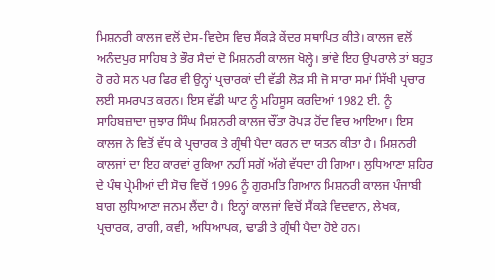ਮਿਸ਼ਨਰੀ ਕਾਲਜ ਵਲੋਂ ਦੇਸ-ਵਿਦੇਸ ਵਿਚ ਸੈਂਕੜੇ ਕੇਂਦਰ ਸਥਾਪਿਤ ਕੀਤੇ। ਕਾਲਜ ਵਲੋਂ ਅਨੰਦਪੁਰ ਸਾਹਿਬ ਤੇ ਭੌਰ ਸੈਦਾਂ ਦੋ ਮਿਸ਼ਨਰੀ ਕਾਲਜ ਖੋਲ੍ਹੇ। ਭਾਂਵੇ ਇਹ ਉਪਰਾਲੇ ਤਾਂ ਬਹੁਤ ਹੋ ਰਹੇ ਸਨ ਪਰ ਫਿਰ ਵੀ ਉਨ੍ਹਾਂ ਪ੍ਰਚਾਰਕਾਂ ਦੀ ਵੱਡੀ ਲੋੜ ਸੀ ਜੋ ਸਾਰਾ ਸਮਾਂ ਸਿੱਖੀ ਪ੍ਰਚਾਰ ਲਈ ਸਮਰਪਤ ਕਰਨ। ਇਸ ਵੱਡੀ ਘਾਟ ਨੂੰ ਮਹਿਸੂਸ ਕਰਦਿਆਂ 1982 ਈ. ਨੂੰ ਸਾਹਿਬਜ਼ਾਦਾ ਜੁਝਾਰ ਸਿੰਘ ਮਿਸ਼ਨਰੀ ਕਾਲਜ ਚੌਂਤਾ ਰੋਪੜ ਹੋਂਦ ਵਿਚ ਆਇਆ। ਇਸ ਕਾਲਜ ਨੇ ਵਿਤੋਂ ਵੱਧ ਕੇ ਪ੍ਰਚਾਰਕ ਤੇ ਗ੍ਰੰਥੀ ਪੈਦਾ ਕਰਨ ਦਾ ਯਤਨ ਕੀਤਾ ਹੈ। ਮਿਸ਼ਨਰੀ ਕਾਲਜਾਂ ਦਾ ਇਹ ਕਾਰਵਾਂ ਰੁਕਿਆ ਨਹੀਂ ਸਗੋਂ ਅੱਗੇ ਵੱਧਦਾ ਹੀ ਗਿਆ। ਲੁਧਿਆਣਾ ਸ਼ਹਿਰ ਦੇ ਪੰਥ ਪ੍ਰੇਮੀਆਂ ਦੀ ਸੋਚ ਵਿਚੋਂ 1996 ਨੂੰ ਗੁਰਮਤਿ ਗਿਆਨ ਮਿਸ਼ਨਰੀ ਕਾਲਜ ਪੰਜਾਬੀ ਬਾਗ ਲੁਧਿਆਣਾ ਜਨਮ ਲੈਂਦਾ ਹੈ। ਇਨ੍ਹਾਂ ਕਾਲਜਾਂ ਵਿਚੋਂ ਸੈਂਕੜੇ ਵਿਦਵਾਨ, ਲੇਖਕ, ਪ੍ਰਚਾਰਕ, ਰਾਗੀ, ਕਵੀ, ਅਧਿਆਪਕ, ਢਾਡੀ ਤੇ ਗ੍ਰੰਥੀ ਪੈਦਾ ਹੋਏ ਹਨ।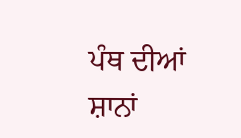ਪੰਥ ਦੀਆਂ ਸ਼ਾਨਾਂ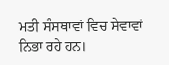ਮਤੀ ਸੰਸਥਾਵਾਂ ਵਿਚ ਸੇਵਾਵਾਂ ਨਿਭਾ ਰਹੇ ਹਨ।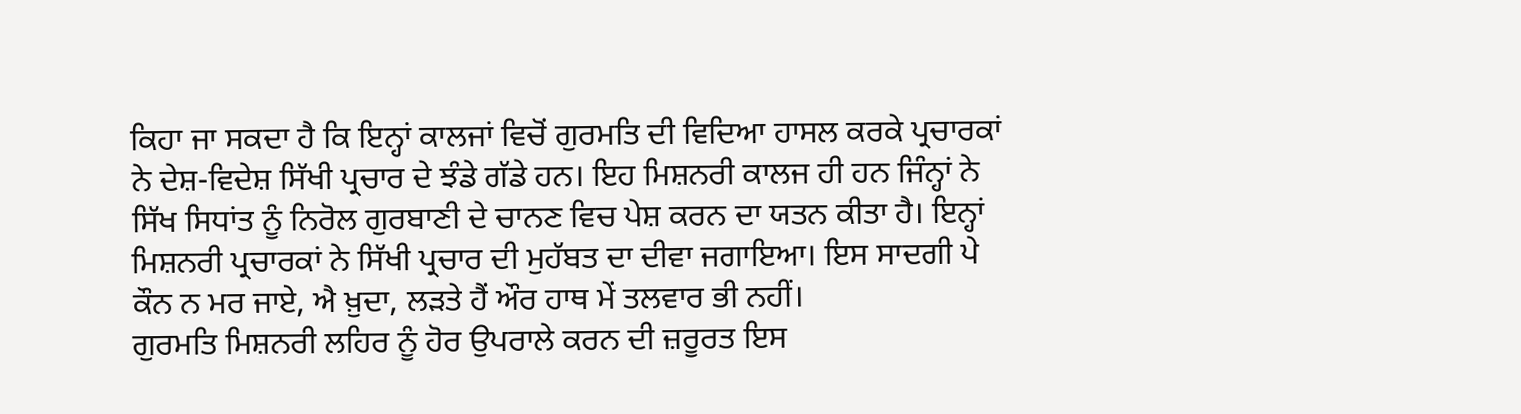ਕਿਹਾ ਜਾ ਸਕਦਾ ਹੈ ਕਿ ਇਨ੍ਹਾਂ ਕਾਲਜਾਂ ਵਿਚੋਂ ਗੁਰਮਤਿ ਦੀ ਵਿਦਿਆ ਹਾਸਲ ਕਰਕੇ ਪ੍ਰਚਾਰਕਾਂ ਨੇ ਦੇਸ਼-ਵਿਦੇਸ਼ ਸਿੱਖੀ ਪ੍ਰਚਾਰ ਦੇ ਝੰਡੇ ਗੱਡੇ ਹਨ। ਇਹ ਮਿਸ਼ਨਰੀ ਕਾਲਜ ਹੀ ਹਨ ਜਿੰਨ੍ਹਾਂ ਨੇ ਸਿੱਖ ਸਿਧਾਂਤ ਨੂੰ ਨਿਰੋਲ ਗੁਰਬਾਣੀ ਦੇ ਚਾਨਣ ਵਿਚ ਪੇਸ਼ ਕਰਨ ਦਾ ਯਤਨ ਕੀਤਾ ਹੈ। ਇਨ੍ਹਾਂ ਮਿਸ਼ਨਰੀ ਪ੍ਰਚਾਰਕਾਂ ਨੇ ਸਿੱਖੀ ਪ੍ਰਚਾਰ ਦੀ ਮੁਹੱਬਤ ਦਾ ਦੀਵਾ ਜਗਾਇਆ। ਇਸ ਸਾਦਗੀ ਪੇ ਕੌਨ ਨ ਮਰ ਜਾਏ, ਐ ਖ਼ੁਦਾ, ਲੜਤੇ ਹੈਂ ਔਰ ਹਾਥ ਮੇਂ ਤਲਵਾਰ ਭੀ ਨਹੀਂ।
ਗੁਰਮਤਿ ਮਿਸ਼ਨਰੀ ਲਹਿਰ ਨੂੰ ਹੋਰ ਉਪਰਾਲੇ ਕਰਨ ਦੀ ਜ਼ਰੂਰਤ ਇਸ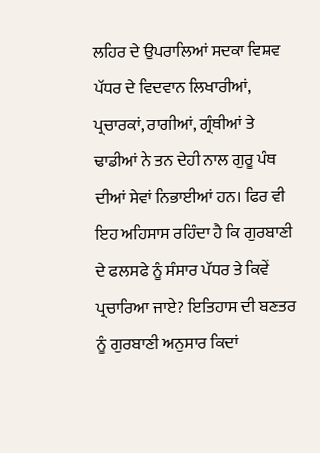ਲਹਿਰ ਦੇ ਉਪਰਾਲਿਆਂ ਸਦਕਾ ਵਿਸ਼ਵ ਪੱਧਰ ਦੇ ਵਿਦਵਾਨ ਲਿਖਾਰੀਆਂ, ਪ੍ਰਚਾਰਕਾਂ, ਰਾਗੀਆਂ, ਗ੍ਰੰਥੀਆਂ ਤੇ ਢਾਡੀਆਂ ਨੇ ਤਨ ਦੇਹੀ ਨਾਲ ਗੁਰੂ ਪੰਥ ਦੀਆਂ ਸੇਵਾਂ ਨਿਭਾਈਆਂ ਹਨ। ਫਿਰ ਵੀ ਇਹ ਅਹਿਸਾਸ ਰਹਿੰਦਾ ਹੈ ਕਿ ਗੁਰਬਾਣੀ ਦੇ ਫਲਸਫੇ ਨੂੰ ਸੰਸਾਰ ਪੱਧਰ ਤੇ ਕਿਵੇਂ ਪ੍ਰਚਾਰਿਆ ਜਾਏ? ਇਤਿਹਾਸ ਦੀ ਬਣਤਰ ਨੂੰ ਗੁਰਬਾਣੀ ਅਨੁਸਾਰ ਕਿਦਾਂ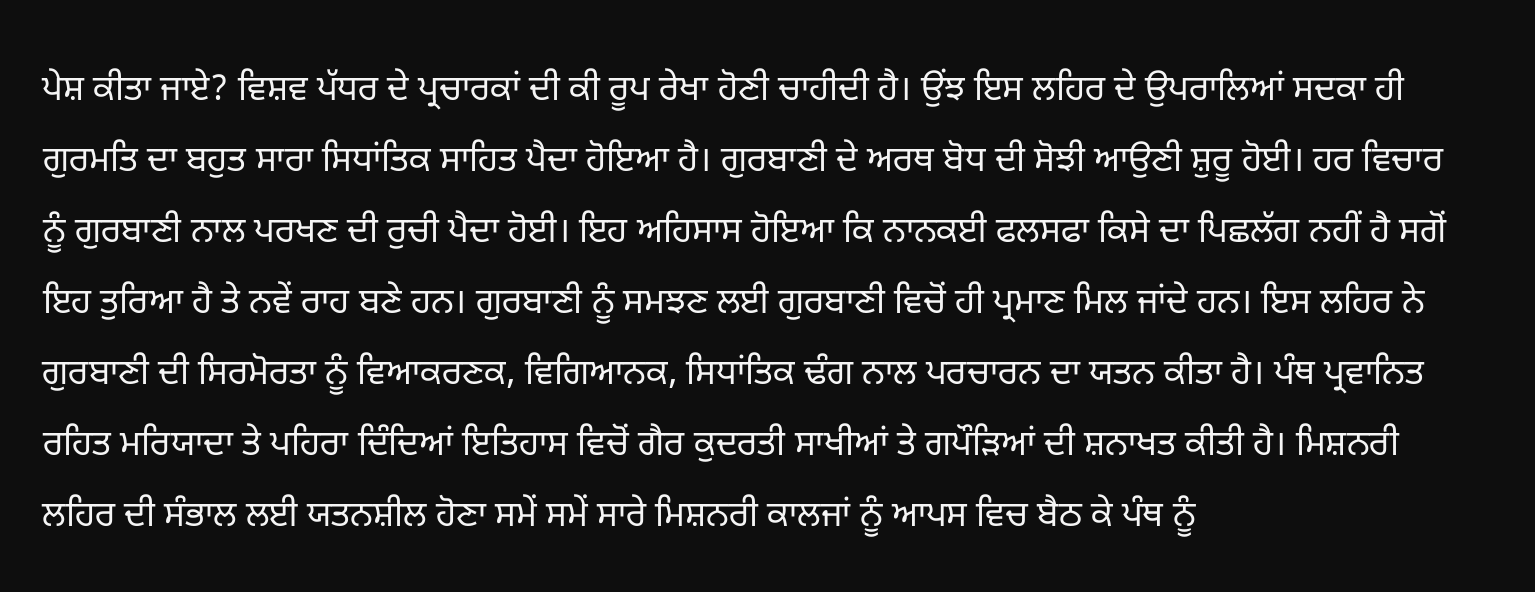ਪੇਸ਼ ਕੀਤਾ ਜਾਏ? ਵਿਸ਼ਵ ਪੱਧਰ ਦੇ ਪ੍ਰਚਾਰਕਾਂ ਦੀ ਕੀ ਰੂਪ ਰੇਖਾ ਹੋਣੀ ਚਾਹੀਦੀ ਹੈ। ਉਂਝ ਇਸ ਲਹਿਰ ਦੇ ਉਪਰਾਲਿਆਂ ਸਦਕਾ ਹੀ ਗੁਰਮਤਿ ਦਾ ਬਹੁਤ ਸਾਰਾ ਸਿਧਾਂਤਿਕ ਸਾਹਿਤ ਪੈਦਾ ਹੋਇਆ ਹੈ। ਗੁਰਬਾਣੀ ਦੇ ਅਰਥ ਬੋਧ ਦੀ ਸੋਝੀ ਆਉਣੀ ਸ਼ੁਰੂ ਹੋਈ। ਹਰ ਵਿਚਾਰ ਨੂੰ ਗੁਰਬਾਣੀ ਨਾਲ ਪਰਖਣ ਦੀ ਰੁਚੀ ਪੈਦਾ ਹੋਈ। ਇਹ ਅਹਿਸਾਸ ਹੋਇਆ ਕਿ ਨਾਨਕਈ ਫਲਸਫਾ ਕਿਸੇ ਦਾ ਪਿਛਲੱਗ ਨਹੀਂ ਹੈ ਸਗੋਂ ਇਹ ਤੁਰਿਆ ਹੈ ਤੇ ਨਵੇਂ ਰਾਹ ਬਣੇ ਹਨ। ਗੁਰਬਾਣੀ ਨੂੰ ਸਮਝਣ ਲਈ ਗੁਰਬਾਣੀ ਵਿਚੋਂ ਹੀ ਪ੍ਰਮਾਣ ਮਿਲ ਜਾਂਦੇ ਹਨ। ਇਸ ਲਹਿਰ ਨੇ ਗੁਰਬਾਣੀ ਦੀ ਸਿਰਮੋਰਤਾ ਨੂੰ ਵਿਆਕਰਣਕ, ਵਿਗਿਆਨਕ, ਸਿਧਾਂਤਿਕ ਢੰਗ ਨਾਲ ਪਰਚਾਰਨ ਦਾ ਯਤਨ ਕੀਤਾ ਹੈ। ਪੰਥ ਪ੍ਰਵਾਨਿਤ ਰਹਿਤ ਮਰਿਯਾਦਾ ਤੇ ਪਹਿਰਾ ਦਿੰਦਿਆਂ ਇਤਿਹਾਸ ਵਿਚੋਂ ਗੈਰ ਕੁਦਰਤੀ ਸਾਖੀਆਂ ਤੇ ਗਪੌੜਿਆਂ ਦੀ ਸ਼ਨਾਖਤ ਕੀਤੀ ਹੈ। ਮਿਸ਼ਨਰੀ ਲਹਿਰ ਦੀ ਸੰਭਾਲ ਲਈ ਯਤਨਸ਼ੀਲ ਹੋਣਾ ਸਮੇਂ ਸਮੇਂ ਸਾਰੇ ਮਿਸ਼ਨਰੀ ਕਾਲਜਾਂ ਨੂੰ ਆਪਸ ਵਿਚ ਬੈਠ ਕੇ ਪੰਥ ਨੂੰ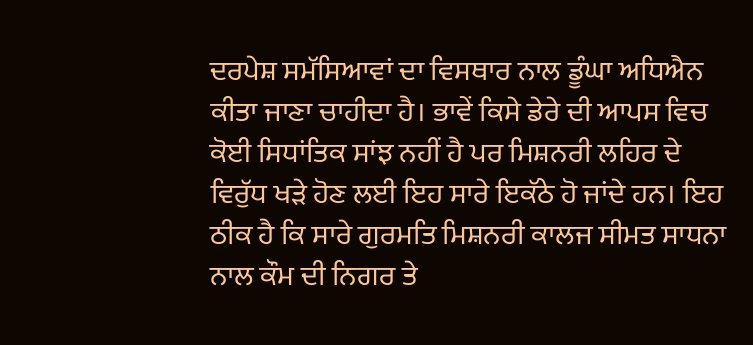ਦਰਪੇਸ਼ ਸਮੱਸਿਆਵਾਂ ਦਾ ਵਿਸਥਾਰ ਨਾਲ ਡੂੰਘਾ ਅਧਿਐਨ ਕੀਤਾ ਜਾਣਾ ਚਾਹੀਦਾ ਹੈ। ਭਾਵੇਂ ਕਿਸੇ ਡੇਰੇ ਦੀ ਆਪਸ ਵਿਚ ਕੋਈ ਸਿਧਾਂਤਿਕ ਸਾਂਝ ਨਹੀਂ ਹੈ ਪਰ ਮਿਸ਼ਨਰੀ ਲਹਿਰ ਦੇ ਵਿਰੁੱਧ ਖੜੇ ਹੋਣ ਲਈ ਇਹ ਸਾਰੇ ਇਕੱਠੇ ਹੋ ਜਾਂਦੇ ਹਨ। ਇਹ ਠੀਕ ਹੈ ਕਿ ਸਾਰੇ ਗੁਰਮਤਿ ਮਿਸ਼ਨਰੀ ਕਾਲਜ ਸੀਮਤ ਸਾਧਨਾ ਨਾਲ ਕੌਮ ਦੀ ਨਿਗਰ ਤੇ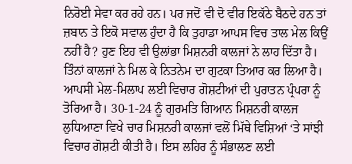ਨਿਰੋਈ ਸੇਵਾ ਕਰ ਰਹੇ ਹਨ। ਪਰ ਜਦੋਂ ਵੀ ਦੋ ਵੀਰ ਇਕੱਠੇ ਬੈਠਦੇ ਹਨ ਤਾਂ ਜ਼ਬਾਨ ਤੇ ਇਕੋ ਸਵਾਲ ਹੁੰਦਾ ਹੈ ਕਿ ਤੁਹਾਡਾ ਆਪਸ ਵਿਚ ਤਾਲ ਮੇਲ ਕਿਉਂ ਨਹੀਂ ਹੈ? ਹੁਣ ਇਹ ਵੀ ਉਲਾਂਭਾ ਮਿਸ਼ਨਰੀ ਕਾਲਜਾਂ ਨੇ ਲਾਹ ਦਿੱਤਾ ਹੈ। ਤਿੰਨਾਂ ਕਾਲਜਾਂ ਨੇ ਮਿਲ ਕੇ ਨਿਤਨੇਮ ਦਾ ਗੁਟਕਾ ਤਿਆਰ ਕਰ ਲਿਆ ਹੈ। ਆਪਸੀ ਮੇਲ-ਮਿਲਾਪ ਲਈ ਵਿਚਾਰ ਗੋਸ਼ਟੀਆਂ ਦੀ ਪੁਰਾਤਨ ਪ੍ਰੰਪਰਾ ਨੂੰ ਤੋਰਿਆ ਹੈ। 30-1-24 ਨੂੰ ਗੁਰਮਤਿ ਗਿਆਨ ਮਿਸ਼ਨਰੀ ਕਾਲਜ ਲੁਧਿਆਣਾ ਵਿਖੇ ਚਾਰ ਮਿਸ਼ਨਰੀ ਕਾਲਜਾਂ ਵਲੋਂ ਮਿੱਥੇ ਵਿਸ਼ਿਆਂ ‘ਤੇ ਸਾਂਝੀ ਵਿਚਾਰ ਗੋਸ਼ਟੀ ਕੀਤੀ ਹੈ। ਇਸ ਲਹਿਰ ਨੂੰ ਸੰਭਾਲਣ ਲਈ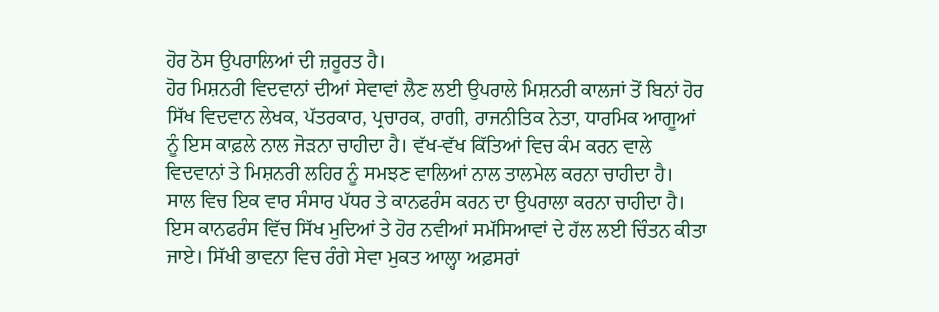ਹੋਰ ਠੋਸ ਉਪਰਾਲਿਆਂ ਦੀ ਜ਼ਰੂਰਤ ਹੈ।
ਹੋਰ ਮਿਸ਼ਨਰੀ ਵਿਦਵਾਨਾਂ ਦੀਆਂ ਸੇਵਾਵਾਂ ਲੈਣ ਲਈ ਉਪਰਾਲੇ ਮਿਸ਼ਨਰੀ ਕਾਲਜਾਂ ਤੋਂ ਬਿਨਾਂ ਹੋਰ ਸਿੱਖ ਵਿਦਵਾਨ ਲੇਖਕ, ਪੱਤਰਕਾਰ, ਪ੍ਰਚਾਰਕ, ਰਾਗੀ, ਰਾਜਨੀਤਿਕ ਨੇਤਾ, ਧਾਰਮਿਕ ਆਗੂਆਂ ਨੂੰ ਇਸ ਕਾਫ਼ਲੇ ਨਾਲ ਜੋੜਨਾ ਚਾਹੀਦਾ ਹੈ। ਵੱਖ-ਵੱਖ ਕਿੱਤਿਆਂ ਵਿਚ ਕੰਮ ਕਰਨ ਵਾਲੇ ਵਿਦਵਾਨਾਂ ਤੇ ਮਿਸ਼ਨਰੀ ਲਹਿਰ ਨੂੰ ਸਮਝਣ ਵਾਲਿਆਂ ਨਾਲ ਤਾਲਮੇਲ ਕਰਨਾ ਚਾਹੀਦਾ ਹੈ। ਸਾਲ ਵਿਚ ਇਕ ਵਾਰ ਸੰਸਾਰ ਪੱਧਰ ਤੇ ਕਾਨਫਰੰਸ ਕਰਨ ਦਾ ਉਪਰਾਲਾ ਕਰਨਾ ਚਾਹੀਦਾ ਹੈ। ਇਸ ਕਾਨਫਰੰਸ ਵਿੱਚ ਸਿੱਖ ਮੁਦਿਆਂ ਤੇ ਹੋਰ ਨਵੀਆਂ ਸਮੱਸਿਆਵਾਂ ਦੇ ਹੱਲ ਲਈ ਚਿੰਤਨ ਕੀਤਾ ਜਾਏ। ਸਿੱਖੀ ਭਾਵਨਾ ਵਿਚ ਰੰਗੇ ਸੇਵਾ ਮੁਕਤ ਆਲ੍ਹਾ ਅਫ਼ਸਰਾਂ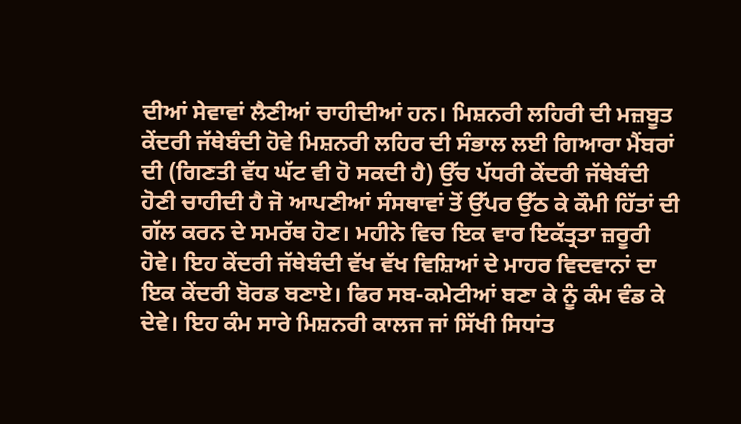ਦੀਆਂ ਸੇਵਾਵਾਂ ਲੈਣੀਆਂ ਚਾਹੀਦੀਆਂ ਹਨ। ਮਿਸ਼ਨਰੀ ਲਹਿਰੀ ਦੀ ਮਜ਼ਬੂਤ ਕੇਂਦਰੀ ਜੱਥੇਬੰਦੀ ਹੋਵੇ ਮਿਸ਼ਨਰੀ ਲਹਿਰ ਦੀ ਸੰਭਾਲ ਲਈ ਗਿਆਰਾ ਮੈਂਬਰਾਂ ਦੀ (ਗਿਣਤੀ ਵੱਧ ਘੱਟ ਵੀ ਹੋ ਸਕਦੀ ਹੈ) ਉੱਚ ਪੱਧਰੀ ਕੇਂਦਰੀ ਜੱਥੇਬੰਦੀ ਹੋਣੀ ਚਾਹੀਦੀ ਹੈ ਜੋ ਆਪਣੀਆਂ ਸੰਸਥਾਵਾਂ ਤੋਂ ਉੱਪਰ ਉੱਠ ਕੇ ਕੌਮੀ ਹਿੱਤਾਂ ਦੀ ਗੱਲ ਕਰਨ ਦੇ ਸਮਰੱਥ ਹੋਣ। ਮਹੀਨੇ ਵਿਚ ਇਕ ਵਾਰ ਇਕੱਤ੍ਰਤਾ ਜ਼ਰੂਰੀ ਹੋਵੇ। ਇਹ ਕੇਂਦਰੀ ਜੱਥੇਬੰਦੀ ਵੱਖ ਵੱਖ ਵਿਸ਼ਿਆਂ ਦੇ ਮਾਹਰ ਵਿਦਵਾਨਾਂ ਦਾ ਇਕ ਕੇਂਦਰੀ ਬੋਰਡ ਬਣਾਏ। ਫਿਰ ਸਬ-ਕਮੇਟੀਆਂ ਬਣਾ ਕੇ ਨੂੰ ਕੰਮ ਵੰਡ ਕੇ ਦੇਵੇ। ਇਹ ਕੰਮ ਸਾਰੇ ਮਿਸ਼ਨਰੀ ਕਾਲਜ ਜਾਂ ਸਿੱਖੀ ਸਿਧਾਂਤ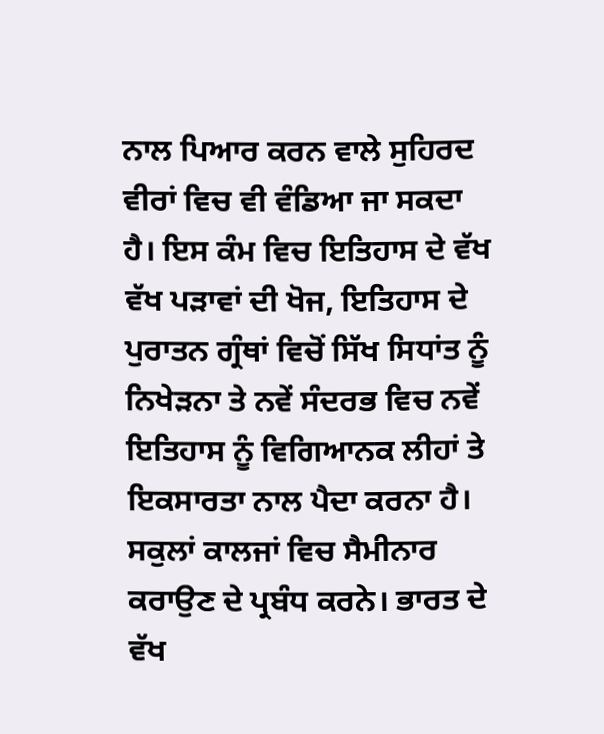ਨਾਲ ਪਿਆਰ ਕਰਨ ਵਾਲੇ ਸੁਹਿਰਦ ਵੀਰਾਂ ਵਿਚ ਵੀ ਵੰਡਿਆ ਜਾ ਸਕਦਾ ਹੈ। ਇਸ ਕੰਮ ਵਿਚ ਇਤਿਹਾਸ ਦੇ ਵੱਖ ਵੱਖ ਪੜਾਵਾਂ ਦੀ ਖੋਜ, ਇਤਿਹਾਸ ਦੇ ਪੁਰਾਤਨ ਗ੍ਰੰਥਾਂ ਵਿਚੋਂ ਸਿੱਖ ਸਿਧਾਂਤ ਨੂੰ ਨਿਖੇੜਨਾ ਤੇ ਨਵੇਂ ਸੰਦਰਭ ਵਿਚ ਨਵੇਂ ਇਤਿਹਾਸ ਨੂੰ ਵਿਗਿਆਨਕ ਲੀਹਾਂ ਤੇ ਇਕਸਾਰਤਾ ਨਾਲ ਪੈਦਾ ਕਰਨਾ ਹੈ। ਸਕੁਲਾਂ ਕਾਲਜਾਂ ਵਿਚ ਸੈਮੀਨਾਰ ਕਰਾਉਣ ਦੇ ਪ੍ਰਬੰਧ ਕਰਨੇ। ਭਾਰਤ ਦੇ ਵੱਖ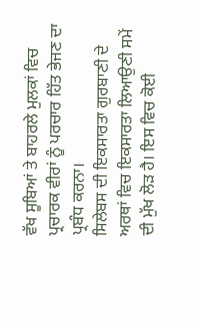ਵੱਖ ਸੂਬਿਆਂ ਤੇ ਬਾਹਰਲੇ ਮੁਲਕਾਂ ਵਿਚ ਪ੍ਰਚਾਰਕ ਵੀਰਾਂ ਨੂੰ ਪਰਚਾਰ ਹਿੱਤ ਭੇਜਣ ਦਾ ਪ੍ਰਬੰਧ ਕਰਨਾ।
ਸਿਲੇਬਸ ਦੀ ਇਕਸਾਰਤਾ ਗੁਰਬਾਣੀ ਦੇ ਅਰਥਾਂ ਵਿਚ ਇਕਸਾਰਤਾ ਲਿਆਉਣੀ ਸਮੇਂ ਦੀ ਮੁੱਖ ਲੋੜ ਹੈ। ਇਸ ਵਿਚ ਕੋਈ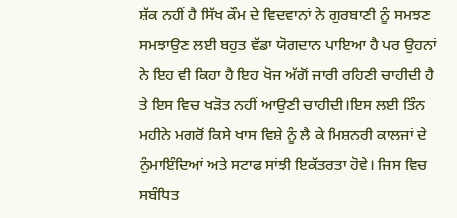ਸ਼ੱਕ ਨਹੀਂ ਹੈ ਸਿੱਖ ਕੌਮ ਦੇ ਵਿਦਵਾਨਾਂ ਨੇ ਗੁਰਬਾਣੀ ਨੂੰ ਸਮਝਣ ਸਮਝਾਉਣ ਲਈ ਬਹੁਤ ਵੱਡਾ ਯੋਗਦਾਨ ਪਾਇਆ ਹੈ ਪਰ ਉਹਨਾਂ ਨੇ ਇਹ ਵੀ ਕਿਹਾ ਹੈ ਇਹ ਖੋਜ ਅੱਗੋਂ ਜਾਰੀ ਰਹਿਣੀ ਚਾਹੀਦੀ ਹੈ ਤੇ ਇਸ ਵਿਚ ਖੜੋਤ ਨਹੀਂ ਆਉਣੀ ਚਾਹੀਦੀ।ਇਸ ਲਈ ਤਿੰਨ ਮਹੀਨੇ ਮਗਰੋਂ ਕਿਸੇ ਖਾਸ ਵਿਸ਼ੇ ਨੂੰ ਲੈ ਕੇ ਮਿਸ਼ਨਰੀ ਕਾਲਜਾਂ ਦੇ ਨੁੰਮਾਇੰਦਿਆਂ ਅਤੇ ਸਟਾਫ ਸਾਂਝੀ ਇਕੱਤਰਤਾ ਹੋਵੇ। ਜਿਸ ਵਿਚ ਸਬੰਧਿਤ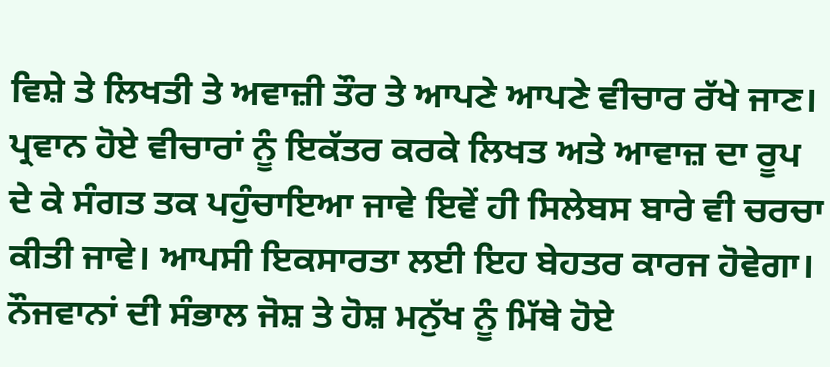ਵਿਸ਼ੇ ਤੇ ਲਿਖਤੀ ਤੇ ਅਵਾਜ਼ੀ ਤੌਰ ਤੇ ਆਪਣੇ ਆਪਣੇ ਵੀਚਾਰ ਰੱਖੇ ਜਾਣ। ਪ੍ਰਵਾਨ ਹੋਏ ਵੀਚਾਰਾਂ ਨੂੰ ਇਕੱਤਰ ਕਰਕੇ ਲਿਖਤ ਅਤੇ ਆਵਾਜ਼ ਦਾ ਰੂਪ ਦੇ ਕੇ ਸੰਗਤ ਤਕ ਪਹੁੰਚਾਇਆ ਜਾਵੇ ਇਵੇਂ ਹੀ ਸਿਲੇਬਸ ਬਾਰੇ ਵੀ ਚਰਚਾ ਕੀਤੀ ਜਾਵੇ। ਆਪਸੀ ਇਕਸਾਰਤਾ ਲਈ ਇਹ ਬੇਹਤਰ ਕਾਰਜ ਹੋਵੇਗਾ। ਨੌਜਵਾਨਾਂ ਦੀ ਸੰਭਾਲ ਜੋਸ਼ ਤੇ ਹੋਸ਼ ਮਨੁੱਖ ਨੂੰ ਮਿੱਥੇ ਹੋਏ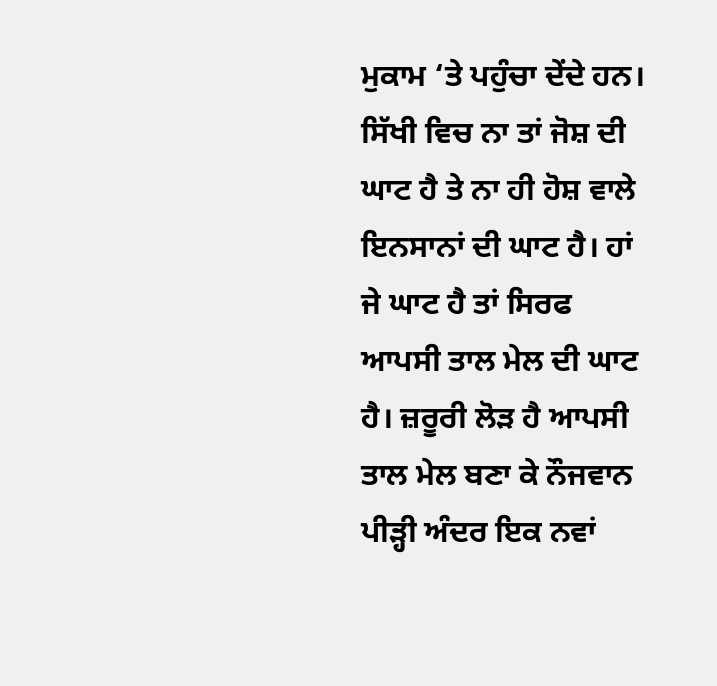ਮੁਕਾਮ ‘ਤੇ ਪਹੁੰਚਾ ਦੇਂਦੇ ਹਨ। ਸਿੱਖੀ ਵਿਚ ਨਾ ਤਾਂ ਜੋਸ਼ ਦੀ ਘਾਟ ਹੈ ਤੇ ਨਾ ਹੀ ਹੋਸ਼ ਵਾਲੇ ਇਨਸਾਨਾਂ ਦੀ ਘਾਟ ਹੈ। ਹਾਂ ਜੇ ਘਾਟ ਹੈ ਤਾਂ ਸਿਰਫ ਆਪਸੀ ਤਾਲ ਮੇਲ ਦੀ ਘਾਟ ਹੈ। ਜ਼ਰੂਰੀ ਲੋੜ ਹੈ ਆਪਸੀ ਤਾਲ ਮੇਲ ਬਣਾ ਕੇ ਨੌਜਵਾਨ ਪੀੜ੍ਹੀ ਅੰਦਰ ਇਕ ਨਵਾਂ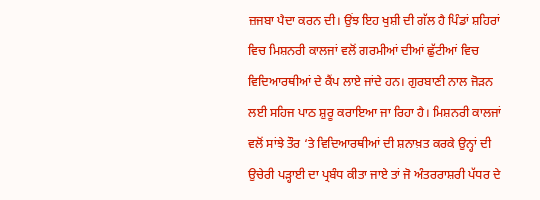ਜ਼ਜਬਾ ਪੈਦਾ ਕਰਨ ਦੀ। ਉਂਝ ਇਹ ਖੁਸ਼ੀ ਦੀ ਗੱਲ ਹੈ ਪਿੰਡਾਂ ਸ਼ਹਿਰਾਂ ਵਿਚ ਮਿਸ਼ਨਰੀ ਕਾਲਜਾਂ ਵਲੋਂ ਗਰਮੀਆਂ ਦੀਆਂ ਛੁੱਟੀਆਂ ਵਿਚ ਵਿਦਿਆਰਥੀਆਂ ਦੇ ਕੈਂਪ ਲਾਏ ਜਾਂਦੇ ਹਨ। ਗੁਰਬਾਣੀ ਨਾਲ ਜੋੜਨ ਲਈ ਸਹਿਜ ਪਾਠ ਸ਼ੁਰੂ ਕਰਾਇਆ ਜਾ ਰਿਹਾ ਹੈ। ਮਿਸ਼ਨਰੀ ਕਾਲਜਾਂ ਵਲੋਂ ਸਾਂਝੇ ਤੌਰ ‘ਤੇ ਵਿਦਿਆਰਥੀਆਂ ਦੀ ਸ਼ਨਾਖ਼ਤ ਕਰਕੇ ਉਨ੍ਹਾਂ ਦੀ ਉਚੇਰੀ ਪੜ੍ਹਾਈ ਦਾ ਪ੍ਰਬੰਧ ਕੀਤਾ ਜਾਏ ਤਾਂ ਜੋ ਅੰਤਰਰਾਸ਼ਰੀ ਪੱਧਰ ਦੇ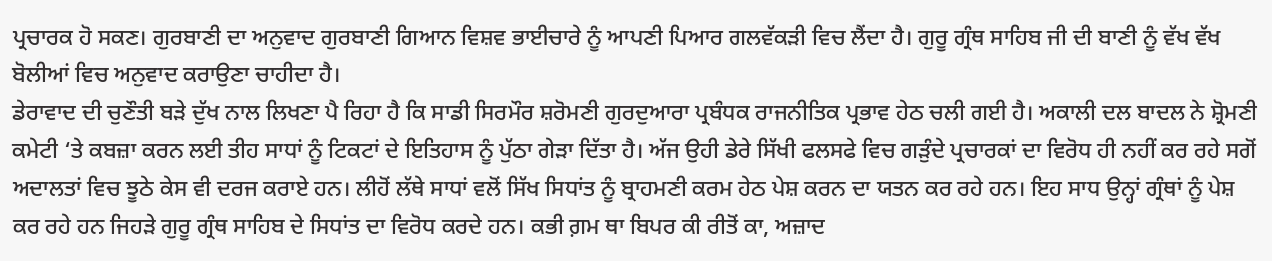ਪ੍ਰਚਾਰਕ ਹੋ ਸਕਣ। ਗੁਰਬਾਣੀ ਦਾ ਅਨੁਵਾਦ ਗੁਰਬਾਣੀ ਗਿਆਨ ਵਿਸ਼ਵ ਭਾਈਚਾਰੇ ਨੂੰ ਆਪਣੀ ਪਿਆਰ ਗਲਵੱਕੜੀ ਵਿਚ ਲੈਂਦਾ ਹੈ। ਗੁਰੂ ਗ੍ਰੰਥ ਸਾਹਿਬ ਜੀ ਦੀ ਬਾਣੀ ਨੂੰ ਵੱਖ ਵੱਖ ਬੋਲੀਆਂ ਵਿਚ ਅਨੁਵਾਦ ਕਰਾਉਣਾ ਚਾਹੀਦਾ ਹੈ।
ਡੇਰਾਵਾਦ ਦੀ ਚੁਣੌਤੀ ਬੜੇ ਦੁੱਖ ਨਾਲ ਲਿਖਣਾ ਪੈ ਰਿਹਾ ਹੈ ਕਿ ਸਾਡੀ ਸਿਰਮੌਰ ਸ਼ਰੋਮਣੀ ਗੁਰਦੁਆਰਾ ਪ੍ਰਬੰਧਕ ਰਾਜਨੀਤਿਕ ਪ੍ਰਭਾਵ ਹੇਠ ਚਲੀ ਗਈ ਹੈ। ਅਕਾਲੀ ਦਲ ਬਾਦਲ ਨੇ ਸ਼੍ਰੋਮਣੀ ਕਮੇਟੀ ‘ਤੇ ਕਬਜ਼ਾ ਕਰਨ ਲਈ ਤੀਹ ਸਾਧਾਂ ਨੂੰ ਟਿਕਟਾਂ ਦੇ ਇਤਿਹਾਸ ਨੂੰ ਪੁੱਠਾ ਗੇੜਾ ਦਿੱਤਾ ਹੈ। ਅੱਜ ਉਹੀ ਡੇਰੇ ਸਿੱਖੀ ਫਲਸਫੇ ਵਿਚ ਗੜੁੰਦੇ ਪ੍ਰਚਾਰਕਾਂ ਦਾ ਵਿਰੋਧ ਹੀ ਨਹੀਂ ਕਰ ਰਹੇ ਸਗੋਂ ਅਦਾਲਤਾਂ ਵਿਚ ਝੂਠੇ ਕੇਸ ਵੀ ਦਰਜ ਕਰਾਏ ਹਨ। ਲੀਹੋਂ ਲੱਥੇ ਸਾਧਾਂ ਵਲੋਂ ਸਿੱਖ ਸਿਧਾਂਤ ਨੂੰ ਬ੍ਰਾਹਮਣੀ ਕਰਮ ਹੇਠ ਪੇਸ਼ ਕਰਨ ਦਾ ਯਤਨ ਕਰ ਰਹੇ ਹਨ। ਇਹ ਸਾਧ ਉਨ੍ਹਾਂ ਗ੍ਰੰਥਾਂ ਨੂੰ ਪੇਸ਼ ਕਰ ਰਹੇ ਹਨ ਜਿਹੜੇ ਗੁਰੂ ਗ੍ਰੰਥ ਸਾਹਿਬ ਦੇ ਸਿਧਾਂਤ ਦਾ ਵਿਰੋਧ ਕਰਦੇ ਹਨ। ਕਭੀ ਗ਼ਮ ਥਾ ਬਿਪਰ ਕੀ ਰੀਤੋਂ ਕਾ, ਅਜ਼ਾਦ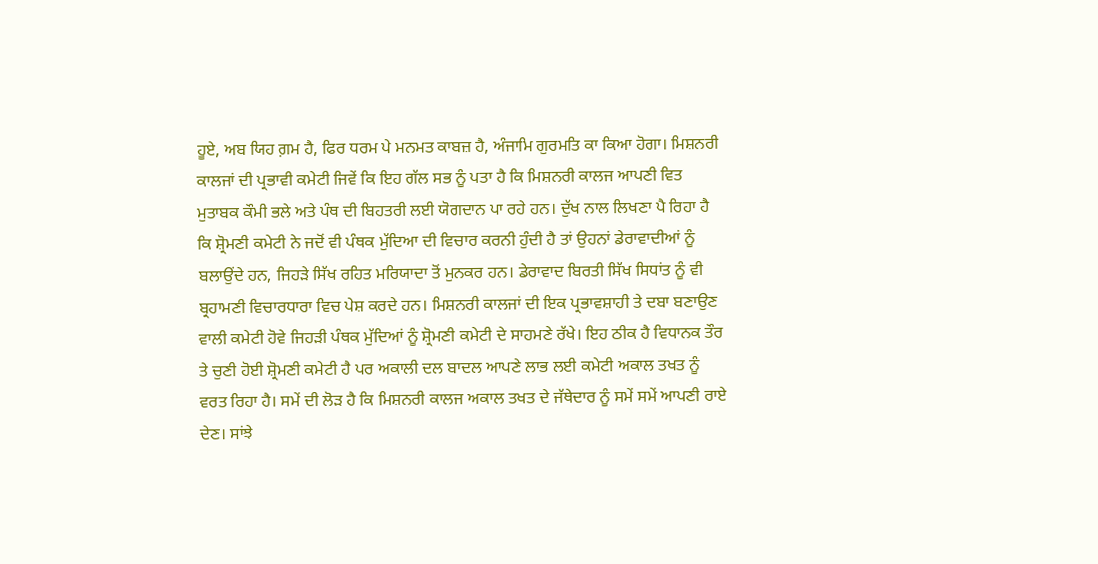ਹੂਏ, ਅਬ ਯਿਹ ਗ਼ਮ ਹੈ, ਫਿਰ ਧਰਮ ਪੇ ਮਨਮਤ ਕਾਬਜ਼ ਹੈ, ਅੰਜਾਮਿ ਗੁਰਮਤਿ ਕਾ ਕਿਆ ਹੋਗਾ। ਮਿਸ਼ਨਰੀ ਕਾਲਜਾਂ ਦੀ ਪ੍ਰਭਾਵੀ ਕਮੇਟੀ ਜਿਵੇਂ ਕਿ ਇਹ ਗੱਲ ਸਭ ਨੂੰ ਪਤਾ ਹੈ ਕਿ ਮਿਸ਼ਨਰੀ ਕਾਲਜ ਆਪਣੀ ਵਿਤ ਮੁਤਾਬਕ ਕੌਮੀ ਭਲੇ ਅਤੇ ਪੰਥ ਦੀ ਬਿਹਤਰੀ ਲਈ ਯੋਗਦਾਨ ਪਾ ਰਹੇ ਹਨ। ਦੁੱਖ ਨਾਲ ਲਿਖਣਾ ਪੈ ਰਿਹਾ ਹੈ ਕਿ ਸ਼੍ਰੋਮਣੀ ਕਮੇਟੀ ਨੇ ਜਦੋਂ ਵੀ ਪੰਥਕ ਮੁੱਦਿਆ ਦੀ ਵਿਚਾਰ ਕਰਨੀ ਹੁੰਦੀ ਹੈ ਤਾਂ ਉਹਨਾਂ ਡੇਰਾਵਾਦੀਆਂ ਨੂੰ ਬਲਾਉਂਦੇ ਹਨ, ਜਿਹੜੇ ਸਿੱਖ ਰਹਿਤ ਮਰਿਯਾਦਾ ਤੋਂ ਮੁਨਕਰ ਹਨ। ਡੇਰਾਵਾਦ ਬਿਰਤੀ ਸਿੱਖ ਸਿਧਾਂਤ ਨੂੰ ਵੀ ਬ੍ਰਹਾਮਣੀ ਵਿਚਾਰਧਾਰਾ ਵਿਚ ਪੇਸ਼ ਕਰਦੇ ਹਨ। ਮਿਸ਼ਨਰੀ ਕਾਲਜਾਂ ਦੀ ਇਕ ਪ੍ਰਭਾਵਸ਼ਾਹੀ ਤੇ ਦਬਾ ਬਣਾਉਣ ਵਾਲੀ ਕਮੇਟੀ ਹੋਵੇ ਜਿਹੜੀ ਪੰਥਕ ਮੁੱਦਿਆਂ ਨੂੰ ਸ਼੍ਰੋਮਣੀ ਕਮੇਟੀ ਦੇ ਸਾਹਮਣੇ ਰੱਖੇ। ਇਹ ਠੀਕ ਹੈ ਵਿਧਾਨਕ ਤੌਰ ਤੇ ਚੁਣੀ ਹੋਈ ਸ਼੍ਰੋਮਣੀ ਕਮੇਟੀ ਹੈ ਪਰ ਅਕਾਲੀ ਦਲ ਬਾਦਲ ਆਪਣੇ ਲਾਭ ਲਈ ਕਮੇਟੀ ਅਕਾਲ ਤਖਤ ਨੂੰ ਵਰਤ ਰਿਹਾ ਹੈ। ਸਮੇਂ ਦੀ ਲੋੜ ਹੈ ਕਿ ਮਿਸ਼ਨਰੀ ਕਾਲਜ ਅਕਾਲ ਤਖਤ ਦੇ ਜੱਥੇਦਾਰ ਨੂੰ ਸਮੇਂ ਸਮੇਂ ਆਪਣੀ ਰਾਏ ਦੇਣ। ਸਾਂਝੇ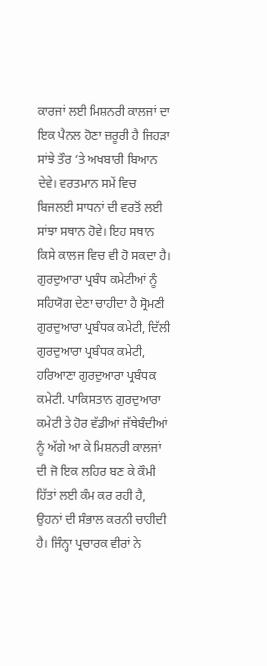ਕਾਰਜਾਂ ਲਈ ਮਿਸ਼ਨਰੀ ਕਾਲਜਾਂ ਦਾ ਇਕ ਪੈਨਲ ਹੋਣਾ ਜ਼ਰੂਰੀ ਹੈ ਜਿਹੜਾ ਸਾਂਝੇ ਤੌਰ ‘ਤੇ ਅਖਬਾਰੀ ਬਿਆਨ ਦੇਵੇ। ਵਰਤਮਾਨ ਸਮੇਂ ਵਿਚ ਬਿਜਲਈ ਸਾਧਨਾਂ ਦੀ ਵਰਤੋਂ ਲਈ ਸਾਂਝਾ ਸਥਾਨ ਹੋਵੇ। ਇਹ ਸਥਾਨ ਕਿਸੇ ਕਾਲਜ ਵਿਚ ਵੀ ਹੋ ਸਕਦਾ ਹੈ।
ਗੁਰਦੁਆਰਾ ਪ੍ਰਬੰਧ ਕਮੇਟੀਆਂ ਨੂੰ ਸਹਿਯੋਗ ਦੇਣਾ ਚਾਹੀਦਾ ਹੈ ਸ੍ਰੋਮਣੀ ਗੁਰਦੁਆਰਾ ਪ੍ਰਬੰਧਕ ਕਮੇਟੀ, ਦਿੱਲੀ ਗੁਰਦੁਆਰਾ ਪ੍ਰਬੰਧਕ ਕਮੇਟੀ, ਹਰਿਆਣਾ ਗੁਰਦੁਆਰਾ ਪ੍ਰਬੰਧਕ ਕਮੇਟੀ. ਪਾਕਿਸਤਾਨ ਗੁਰਦੁਆਰਾ ਕਮੇਟੀ ਤੇ ਹੋਰ ਵੱਡੀਆਂ ਜੱਥੇਬੰਦੀਆਂ ਨੂੰ ਅੱਗੇ ਆ ਕੇ ਮਿਸ਼ਨਰੀ ਕਾਲਜਾਂ ਦੀ ਜੋ ਇਕ ਲਹਿਰ ਬਣ ਕੇ ਕੌਮੀ ਹਿੱਤਾਂ ਲਈ ਕੰਮ ਕਰ ਰਹੀ ਹੈ, ਉਹਨਾਂ ਦੀ ਸੰਭਾਲ ਕਰਨੀ ਚਾਹੀਦੀ ਹੈ। ਜਿੰਨ੍ਹਾ ਪ੍ਰਚਾਰਕ ਵੀਰਾਂ ਨੇ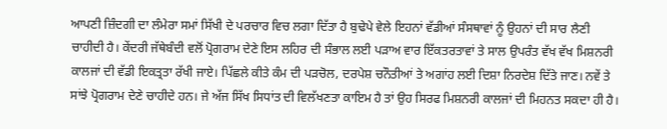ਆਪਣੀ ਜ਼ਿੰਦਗੀ ਦਾ ਲੰਮੇਰਾ ਸਮਾਂ ਸਿੱਖੀ ਦੇ ਪਰਚਾਰ ਵਿਚ ਲਗਾ ਦਿੱਤਾ ਹੈ ਬੁਢੇਪੇ ਵੇਲੇ ਇਹਨਾਂ ਵੱਡੀਆਂ ਸੰਸਥਾਵਾਂ ਨੂੰ ਉਹਨਾਂ ਦੀ ਸਾਰ ਲੈਣੀ ਚਾਹੀਦੀ ਹੈ। ਕੇਂਦਰੀ ਜੱਥੇਬੰਦੀ ਵਲੋਂ ਪ੍ਰੋਗਰਾਮ ਦੇਣੇ ਇਸ ਲਹਿਰ ਦੀ ਸੰਭਾਲ ਲਈ ਪੜਾਅ ਵਾਰ ਇੱਕਤਰਤਾਵਾਂ ਤੇ ਸਾਲ ਉਪਰੰਤ ਵੱਖ ਵੱਖ ਮਿਸ਼ਨਰੀ ਕਾਲਜਾਂ ਦੀ ਵੱਡੀ ਇਕਤ੍ਰਤਾ ਰੱਖੀ ਜਾਏ। ਪਿੱਛਲੇ ਕੀਤੇ ਕੰਮ ਦੀ ਪੜਚੋਲ, ਦਰਪੇਸ਼ ਚਨੌਤੀਆਂ ਤੇ ਅਗਾਂਹ ਲਈ ਦਿਸ਼ਾ ਨਿਰਦੇਸ਼ ਦਿੱਤੇ ਜਾਣ। ਨਵੇਂ ਤੇ ਸਾਂਝੇ ਪ੍ਰੋਗਰਾਮ ਦੇਣੇ ਚਾਹੀਦੇ ਹਨ। ਜੇ ਅੱਜ ਸਿੱਖ ਸਿਧਾਂਤ ਦੀ ਵਿਲੱਖਣਤਾ ਕਾਇਮ ਹੈ ਤਾਂ ਉਹ ਸਿਰਫ ਮਿਸ਼ਨਰੀ ਕਾਲਜਾਂ ਦੀ ਮਿਹਨਤ ਸਕਦਾ ਹੀ ਹੈ।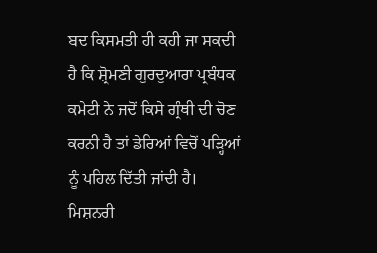ਬਦ ਕਿਸਮਤੀ ਹੀ ਕਹੀ ਜਾ ਸਕਦੀ ਹੈ ਕਿ ਸ਼੍ਰੋਮਣੀ ਗੁਰਦੁਆਰਾ ਪ੍ਰਬੰਧਕ ਕਮੇਟੀ ਨੇ ਜਦੋਂ ਕਿਸੇ ਗ੍ਰੰਥੀ ਦੀ ਚੋਣ ਕਰਨੀ ਹੈ ਤਾਂ ਡੇਰਿਆਂ ਵਿਚੋਂ ਪੜ੍ਹਿਆਂ ਨੂੰ ਪਹਿਲ ਦਿੱਤੀ ਜਾਂਦੀ ਹੈ। ਮਿਸ਼ਨਰੀ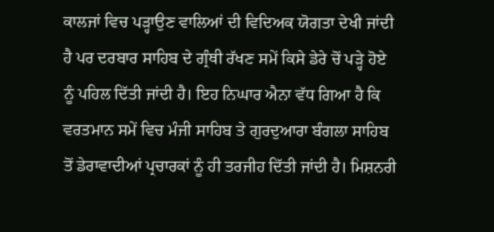ਕਾਲਜਾਂ ਵਿਚ ਪੜ੍ਹਾਉਣ ਵਾਲਿਆਂ ਦੀ ਵਿਦਿਅਕ ਯੋਗਤਾ ਦੇਖੀ ਜਾਂਦੀ ਹੈ ਪਰ ਦਰਬਾਰ ਸਾਹਿਬ ਦੇ ਗ੍ਰੰਥੀ ਰੱਖਣ ਸਮੇਂ ਕਿਸੇ ਡੇਰੇ ਚੋਂ ਪੜ੍ਹੇ ਹੋਏ ਨੂੰ ਪਹਿਲ ਦਿੱਤੀ ਜਾਂਦੀ ਹੈ। ਇਹ ਨਿਘਾਰ ਐਨਾ ਵੱਧ ਗਿਆ ਹੈ ਕਿ ਵਰਤਮਾਨ ਸਮੇਂ ਵਿਚ ਮੰਜੀ ਸਾਹਿਬ ਤੇ ਗੁਰਦੁਆਰਾ ਬੰਗਲਾ ਸਾਹਿਬ ਤੋਂ ਡੇਰਾਵਾਦੀਆਂ ਪ੍ਰਚਾਰਕਾਂ ਨੂੰ ਹੀ ਤਰਜੀਹ ਦਿੱਤੀ ਜਾਂਦੀ ਹੈ। ਮਿਸ਼ਨਰੀ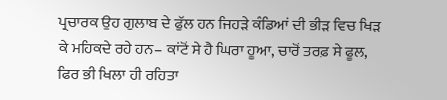ਪ੍ਰਚਾਰਕ ਉਹ ਗੁਲਾਬ ਦੇ ਫੁੱਲ ਹਨ ਜਿਹੜੇ ਕੰਡਿਆਂ ਦੀ ਭੀੜ ਵਿਚ ਖਿੜ ਕੇ ਮਹਿਕਦੇ ਰਹੇ ਹਨ– ਕਾਂਟੋਂ ਸੇ ਹੈ ਘਿਰਾ ਹੂਆ, ਚਾਰੋਂ ਤਰਫ਼ ਸੇ ਫੂਲ, ਫਿਰ ਭੀ ਖਿਲਾ ਹੀ ਰਹਿਤਾ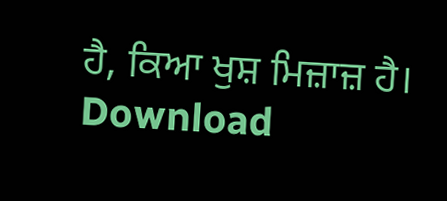ਹੈ, ਕਿਆ ਖੁਸ਼ ਮਿਜ਼ਾਜ਼ ਹੈ।
Download